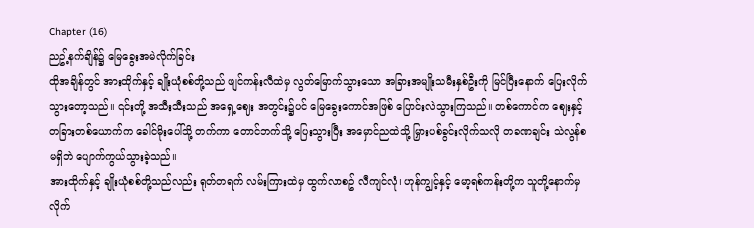Chapter (16)
ညဥ့်နက်ချိန်၌ မြေခွေးအမဲလိုက်ခြင်း
ထိုအချိန်တွင် အားထိုက်နှင့် ချိုးယုံစစ်တို့သည် ဖျင်ကန်းလီထဲမှ လွတ်မြောက်သွားသော အခြားအမျိုးသမီးနှစ်ဦးကို မြင်ပြီးနောက် ပြေးလိုက်သွားတော့သည်။ ၎င်းတို့ အသီးသီးသည် အရှေ့ဈေး အတွင်း၌ပင် မြေခွေးကောင်အဖြစ် ပြောင်းလဲသွားကြသည်။ တစ်ကောင်က ဈေးနှင့် တခြားတစ်ယောက်က ခေါင်မိုးပေါ်သို့ တက်ကာ တောင်ဘက်သို့ ပြေးသွားပြီး အမှောင်ညထဲသို့ မြှားပစ်ခွင်းလိုက်သလို တခဏချင်း သဲလွန်စမရှိဘဲ ပျောက်ကွယ်သွားခဲ့သည်။
အားထိုက်နှင့် ချိုးယုံစစ်တို့သည်လည်း ရုတ်တရက် လမ်းကြားထဲမှ ထွက်လာစဥ် လီကျင်လုံ၊ ဟုန်ကျွင့်နှင့် မော့ရစ်ကန်းတို့က သူတို့နောက်မှ လိုက်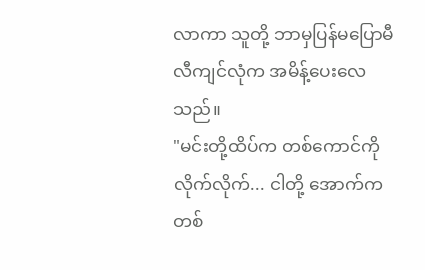လာကာ သူတို့ ဘာမှပြန်မပြောမီ လီကျင်လုံက အမိန့်ပေးလေသည်။
"မင်းတို့ထိပ်က တစ်ကောင်ကို လိုက်လိုက်... ငါတို့ အောက်က တစ်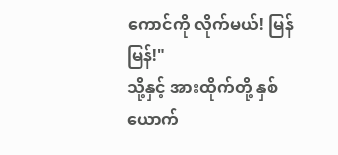ကောင်ကို လိုက်မယ်! မြန်မြန်!"
သို့နှင့် အားထိုက်တို့ နှစ်ယောက်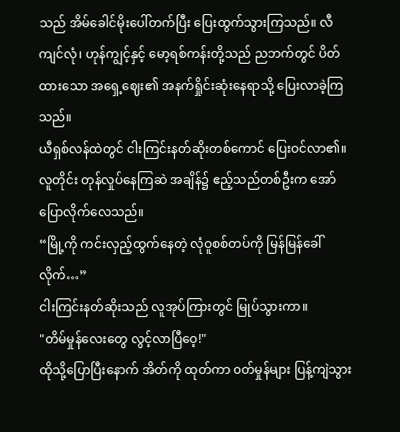သည် အိမ်ခေါင်မိုးပေါ်တက်ပြီး ပြေးထွက်သွားကြသည်။ လီကျင်လုံ၊ ဟုန်ကျွင့်နှင့် မော့ရစ်ကန်းတို့သည် ညဘက်တွင် ပိတ်ထားသော အရှေ့ဈေး၏ အနက်ရှိုင်းဆုံးနေရာသို့ ပြေးလာခဲ့ကြသည်။
ယီရှစ်လန်ထဲတွင် ငါးကြင်းနတ်ဆိုးတစ်ကောင် ပြေးဝင်လာ၏။ လူတိုင်း တုန်လှုပ်နေကြဆဲ အချိန်၌ ဧည့်သည်တစ်ဦးက အော်ပြောလိုက်လေသည်။
“မြို့ကို ကင်းလှည့်ထွက်နေတဲ့ လုံဝူစစ်တပ်ကို မြန်မြန်ခေါ်လိုက်…”
ငါးကြင်းနတ်ဆိုးသည် လူအုပ်ကြားတွင် မြုပ်သွားကာ။
"တိမ်မှုန်လေးတွေ လွင့်လာပြီဝေ့!"
ထိုသို့ပြောပြီးနောက် အိတ်ကို ထုတ်ကာ ၀တ်မှုန်များ ပြန့်ကျဲသွား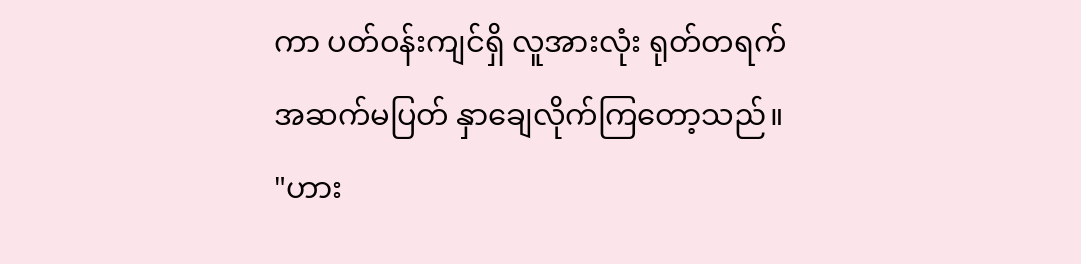ကာ ပတ်ဝန်းကျင်ရှိ လူအားလုံး ရုတ်တရက် အဆက်မပြတ် နှာချေလိုက်ကြတော့သည်။
"ဟား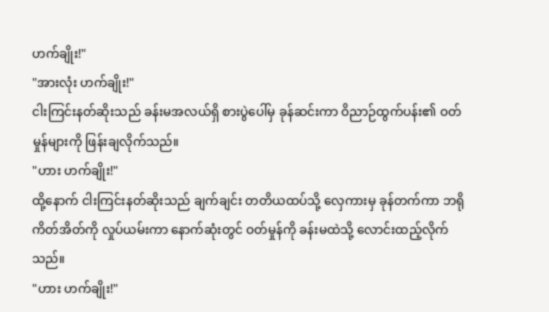ဟက်ချိုး!"
"အားလုံး ဟက်ချိုး!"
ငါးကြင်းနတ်ဆိုးသည် ခန်းမအလယ်ရှိ စားပွဲပေါ်မှ ခုန်ဆင်းကာ ဝိညာဉ်ထွက်ပန်း၏ ဝတ်မှုန်များကို ဖြန်းချလိုက်သည်။
"ဟား ဟက်ချိုး!"
ထို့နောက် ငါးကြင်းနတ်ဆိုးသည် ချက်ချင်း တတိယထပ်သို့ လှေကားမှ ခုန်တက်ကာ ဘရိုကိတ်အိတ်ကို လှုပ်ယမ်းကာ နောက်ဆုံးတွင် ဝတ်မှုန်ကို ခန်းမထဲသို့ လောင်းထည့်လိုက်သည်။
"ဟား ဟက်ချိုး!"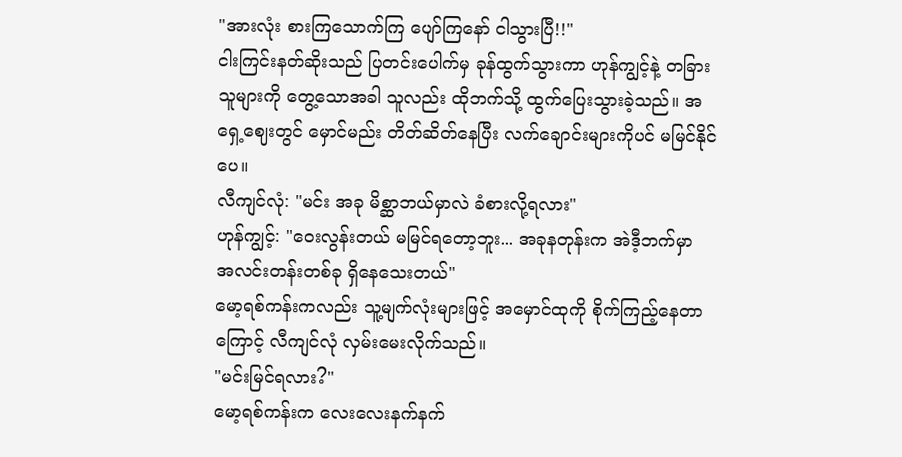"အားလုံး စားကြသောက်ကြ ပျော်ကြနော် ငါသွားပြီ!!"
ငါးကြင်းနတ်ဆိုးသည် ပြတင်းပေါက်မှ ခုန်ထွက်သွားကာ ဟုန်ကျွင့်နဲ့ တခြားသူများကို တွေ့သောအခါ သူလည်း ထိုဘက်သို့ ထွက်ပြေးသွားခဲ့သည်။ အရှေ့ဈေးတွင် မှောင်မည်း တိတ်ဆိတ်နေပြီး လက်ချောင်းများကိုပင် မမြင်နိုင်ပေ။
လီကျင်လုံ: "မင်း အခု မိစ္ဆာဘယ်မှာလဲ ခံစားလို့ရလား"
ဟုန်ကျွင့်: "ဝေးလွန်းတယ် မမြင်ရတော့ဘူး... အခုနတုန်းက အဲဒီ့ဘက်မှာ အလင်းတန်းတစ်ခု ရှိနေသေးတယ်"
မော့ရစ်ကန်းကလည်း သူ့မျက်လုံးများဖြင့် အမှောင်ထုကို စိုက်ကြည့်နေတာကြောင့် လီကျင်လုံ လှမ်းမေးလိုက်သည်။
"မင်းမြင်ရလား?"
မော့ရစ်ကန်းက လေးလေးနက်နက်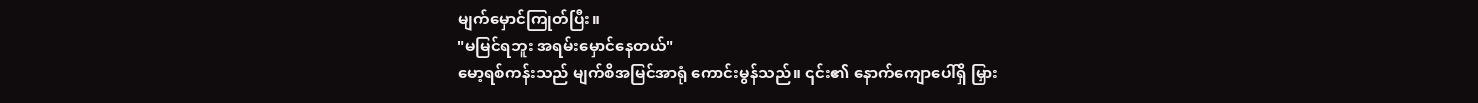မျက်မှောင်ကြုတ်ပြီး။
"မမြင်ရဘူး အရမ်းမှောင်နေတယ်"
မော့ရစ်ကန်းသည် မျက်စိအမြင်အာရုံ ကောင်းမွန်သည်။ ၎င်း၏ နောက်ကျောပေါ်ရှိ မြှား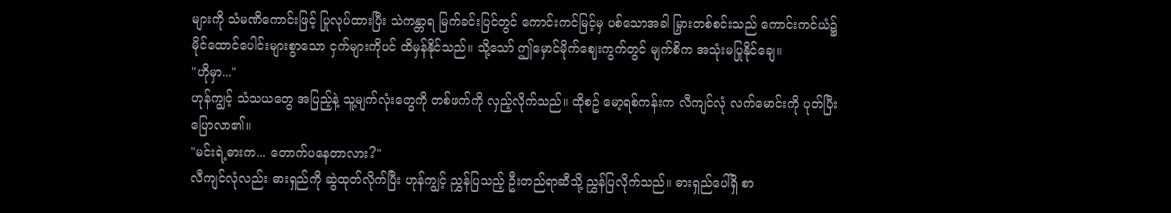များကို သံမဏိကောင်းဖြင့် ပြုလုပ်ထားပြီး သဲကန္တာရ မြက်ခင်းပြင်တွင် ကောင်းကင်မြင့်မှ ပစ်သောအခါ မြှားတစ်စင်းသည် ကောင်းကင်ယံ၌ မိုင်ထောင်ပေါင်းများစွာသော ငှက်များကိုပင် ထိမှန်နိုင်သည်။ သို့သော် ဤမှောင်မိုက်ဈေးကွက်တွင် မျက်စိက အသုံးမပြုနိုင်ချေ။
"ဟိုမှာ..."
ဟုန်ကျွင့် သံသယတွေ အပြည့်နဲ့ သူ့မျက်လုံးတွေကို တစ်ဖက်ကို လှည့်လိုက်သည်။ ထိုစဥ် မော့ရစ်ကန်းက လီကျင်လုံ လက်မောင်းကို ပုတ်ပြီး ပြောလာ၏။
"မင်းရဲ့ဓားက... တောက်ပနေတာလား?"
လီကျင်လုံလည်း ဓားရှည်ကို ဆွဲထုတ်လိုက်ပြီး ဟုန်ကျွင့် ညွှန်ပြသည့် ဦးတည်ရာဆီသို့ ညွှန်ပြလိုက်သည်။ ဓားရှည်ပေါ်ရှိ စာ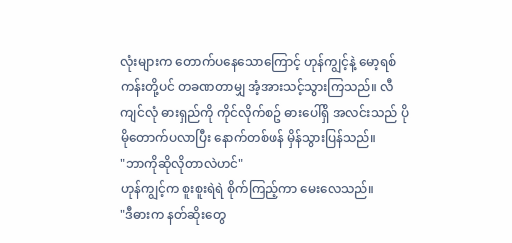လုံးများက တောက်ပနေသောကြောင့် ဟုန်ကျွင့်နဲ့ မော့ရစ်ကန်းတို့ပင် တခဏတာမျှ အံ့အားသင့်သွားကြသည်။ လီကျင်လုံ ဓားရှည်ကို ကိုင်လိုက်စဥ် ဓားပေါ်ရှိ အလင်းသည် ပိုမိုတောက်ပလာပြီး နောက်တစ်ဖန် မှိန်သွားပြန်သည်။
"ဘာကိုဆိုလိုတာလဲဟင်"
ဟုန်ကျွင့်က စူးစူးရဲရဲ စိုက်ကြည့်ကာ မေးလေသည်။
"ဒီဓားက နတ်ဆိုးတွေ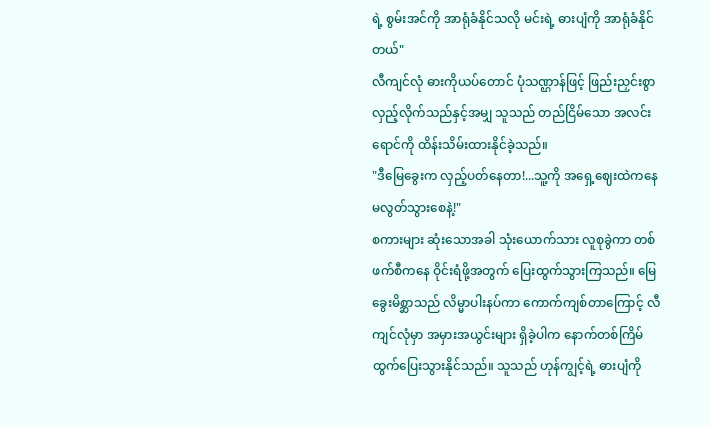ရဲ့ စွမ်းအင်ကို အာရုံခံနိုင်သလို မင်းရဲ့ ဓားပျံကို အာရုံခံနိုင်တယ်"
လီကျင်လုံ ဓားကိုယပ်တောင် ပုံသဏ္ဌာန်ဖြင့် ဖြည်းညှင်းစွာ လှည့်လိုက်သည်နှင့်အမျှ သူသည် တည်ငြိမ်သော အလင်းရောင်ကို ထိန်းသိမ်းထားနိုင်ခဲ့သည်။
"ဒီမြေခွေးက လှည့်ပတ်နေတာ!...သူ့ကို အရှေ့ဈေးထဲကနေ မလွတ်သွားစေနဲ့!"
စကားများ ဆုံးသောအခါ သုံးယောက်သား လူစုခွဲကာ တစ်ဖက်စီကနေ ဝိုင်းရံဖို့အတွက် ပြေးထွက်သွားကြသည်။ မြေခွေးမိစ္ဆာသည် လိမ္မာပါးနပ်ကာ ကောက်ကျစ်တာကြောင့် လီကျင်လုံမှာ အမှားအယွင်းများ ရှိခဲ့ပါက နောက်တစ်ကြိမ် ထွက်ပြေးသွားနိုင်သည်။ သူသည် ဟုန်ကျွင့်ရဲ့ ဓားပျံကို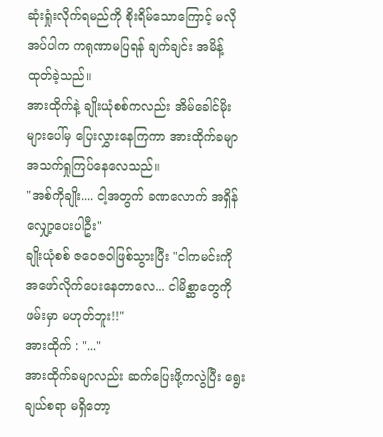ဆုံးရှုံးလိုက်ရမည်ကို စိုးရိမ်သောကြောင့် မလိုအပ်ပါက ကရုဏာမပြရန် ချက်ချင်း အမိန့်ထုတ်ခဲ့သည်။
အားထိုက်နဲ့ ချိုးယုံစစ်ကလည်း အိမ်ခေါင်မိုးများပေါ်မှ ပြေးလွှားနေကြကာ အားထိုက်ခမျာ အသက်ရှုကြပ်နေလေသည်။
"အစ်ကိုချိုး.... ငါ့အတွက် ခဏလောက် အရှိန်လျှော့ပေးပါဦး"
ချိုးယုံစစ် ဇဝေဇဝါဖြစ်သွားပြီး "ငါကမင်းကို အဖော်လိုက်ပေးနေတာလေ... ငါမိစ္ဆာတွေကို ဖမ်းမှာ မဟုတ်ဘူး!!"
အားထိုက် : "..."
အားထိုက်ခမျာလည်း ဆက်ပြေးဖို့ကလွဲပြီး ရွေးချယ်စရာ မရှိတော့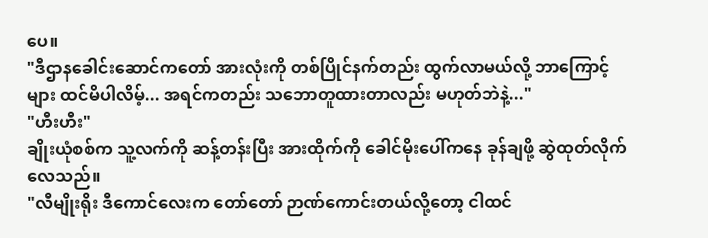ပေ။
"ဒီဌာနခေါင်းဆောင်ကတော် အားလုံးကို တစ်ပြိုင်နက်တည်း ထွက်လာမယ်လို့ ဘာကြောင့်များ ထင်မိပါလိမ့်... အရင်ကတည်း သဘောတူထားတာလည်း မဟုတ်ဘဲနဲ့..."
"ဟီးဟီး"
ချိုးယုံစစ်က သူ့လက်ကို ဆန့်တန်းပြီး အားထိုက်ကို ခေါင်မိုးပေါ်ကနေ ခုန်ချဖို့ ဆွဲထုတ်လိုက်လေသည်။
"လီမျိုးရိုး ဒီကောင်လေးက တော်တော် ဉာဏ်ကောင်းတယ်လို့တော့ ငါထင်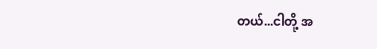တယ်...ငါတို့ အ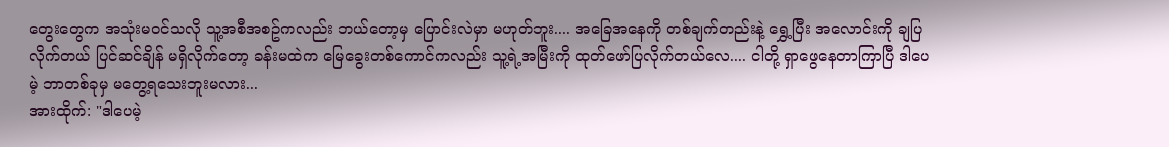တွေးတွေက အသုံးမဝင်သလို သူ့အစီအစဥ်ကလည်း ဘယ်တော့မှ ပြောင်းလဲမှာ မဟုတ်ဘူး.... အခြေအနေကို တစ်ချက်တည်းနဲ့ ရွှေ့ပြီး အလောင်းကို ချပြလိုက်တယ် ပြင်ဆင်ချိန် မရှိလိုက်တော့ ခန်းမထဲက မြေခွေးတစ်ကောင်ကလည်း သူ့ရဲ့အမြီးကို ထုတ်ဖော်ပြလိုက်တယ်လေ.... ငါတို့ ရှာဖွေနေတာကြာပြီ ဒါပေမဲ့ ဘာတစ်ခုမှ မတွေ့ရသေးဘူးမလား...
အားထိုက်: "ဒါပေမဲ့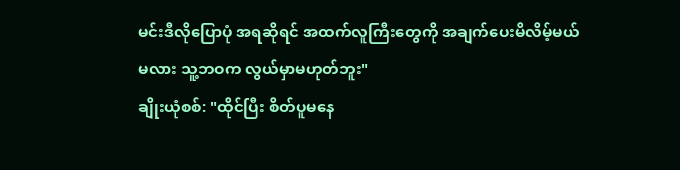မင်းဒီလိုပြောပုံ အရဆိုရင် အထက်လူကြီးတွေကို အချက်ပေးမိလိမ့်မယ်မလား သူ့ဘဝက လွယ်မှာမဟုတ်ဘူး"
ချိုးယုံစစ်: "ထိုင်ပြီး စိတ်ပူမနေ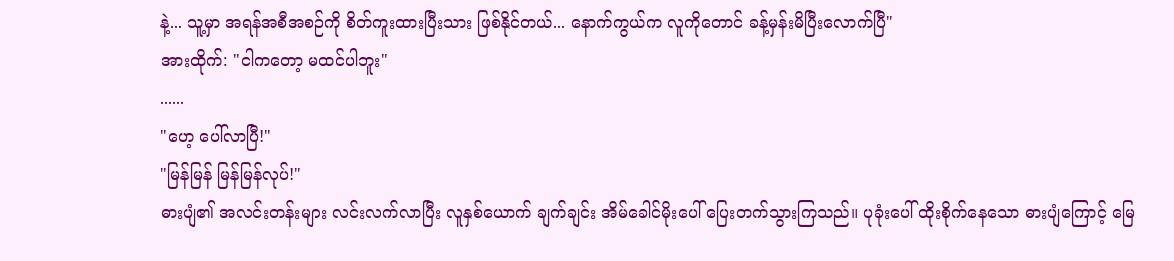နဲ့... သူ့မှာ အရန်အစီအစဉ်ကို စိတ်ကူးထားပြီးသား ဖြစ်နိုင်တယ်... နောက်ကွယ်က လူကိုတောင် ခန့်မှန်းမိပြီးလောက်ပြီ"
အားထိုက်: "ငါကတော့ မထင်ပါဘူး"
......
"ဟေ့ ပေါ်လာပြီ!"
"မြန်မြန် မြန်မြန်လုပ်!"
ဓားပျံ၏ အလင်းတန်းများ လင်းလက်လာပြီး လူနှစ်ယောက် ချက်ချင်း အိမ်ခေါင်မိုးပေါ် ပြေးတက်သွားကြသည်။ ပုခုံးပေါ် ထိုးစိုက်နေသော ဓားပျံကြောင့် မြေ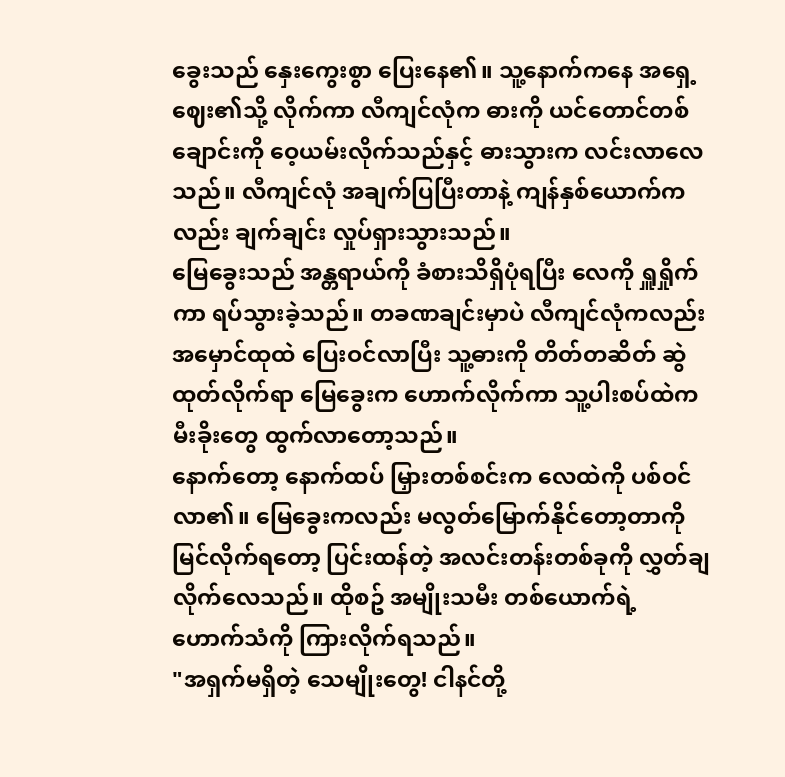ခွေးသည် နှေးကွေးစွာ ပြေးနေ၏။ သူ့နောက်ကနေ အရှေ့ဈေး၏သို့ လိုက်ကာ လီကျင်လုံက ဓားကို ယင်တောင်တစ်ချောင်းကို ဝေ့ယမ်းလိုက်သည်နှင့် ဓားသွားက လင်းလာလေသည်။ လီကျင်လုံ အချက်ပြပြီးတာနဲ့ ကျန်နှစ်ယောက်ကလည်း ချက်ချင်း လှုပ်ရှားသွားသည်။
မြေခွေးသည် အန္တရာယ်ကို ခံစားသိရှိပုံရပြီး လေကို ရှူရှိုက်ကာ ရပ်သွားခဲ့သည်။ တခဏချင်းမှာပဲ လီကျင်လုံကလည်း အမှောင်ထုထဲ ပြေးဝင်လာပြီး သူ့ဓားကို တိတ်တဆိတ် ဆွဲထုတ်လိုက်ရာ မြေခွေးက ဟောက်လိုက်ကာ သူ့ပါးစပ်ထဲက မီးခိုးတွေ ထွက်လာတော့သည်။
နောက်တော့ နောက်ထပ် မြှားတစ်စင်းက လေထဲကို ပစ်ဝင်လာ၏။ မြေခွေးကလည်း မလွတ်မြောက်နိုင်တော့တာကို မြင်လိုက်ရတော့ ပြင်းထန်တဲ့ အလင်းတန်းတစ်ခုကို လွှတ်ချလိုက်လေသည်။ ထိုစဥ် အမျိုးသမီး တစ်ယောက်ရဲ့ ဟောက်သံကို ကြားလိုက်ရသည်။
"အရှက်မရှိတဲ့ သေမျိုးတွေ! ငါနင်တို့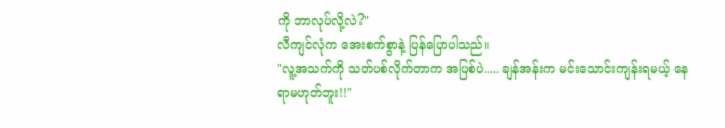ကို ဘာလုပ်လို့လဲ?"
လီကျင်လုံက အေးစက်စွာနဲ့ ပြန်ပြောပါသည်။
"လူ့အသက်ကို သတ်ပစ်လိုက်တာက အပြစ်ပဲ..... ချန်အန်းက မင်းသောင်းကျန်းရမယ့် နေရာမဟုတ်ဘူး!!"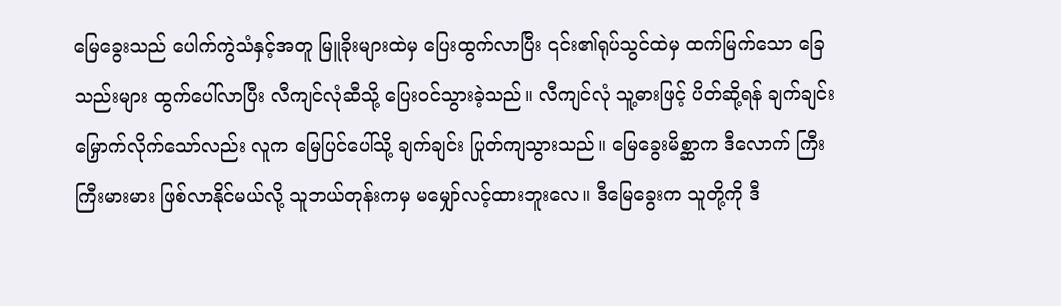မြေခွေးသည် ပေါက်ကွဲသံနှင့်အတူ မြူခိုးများထဲမှ ပြေးထွက်လာပြီး ၎င်း၏ရုပ်သွင်ထဲမှ ထက်မြက်သော ခြေသည်းများ ထွက်ပေါ်လာပြီး လီကျင်လုံဆီသို့ ပြေးဝင်သွားခဲ့သည်။ လီကျင်လုံ သူ့ဓားဖြင့် ပိတ်ဆို့ရန် ချက်ချင်း မြှောက်လိုက်သော်လည်း လူက မြေပြင်ပေါ်သို့ ချက်ချင်း ပြုတ်ကျသွားသည်။ မြေခွေးမိစ္ဆာက ဒီလောက် ကြီးကြီးမားမား ဖြစ်လာနိုင်မယ်လို့ သူဘယ်တုန်းကမှ မမျှော်လင့်ထားဘူးလေ။ ဒီမြေခွေးက သူတို့ကို ဒီ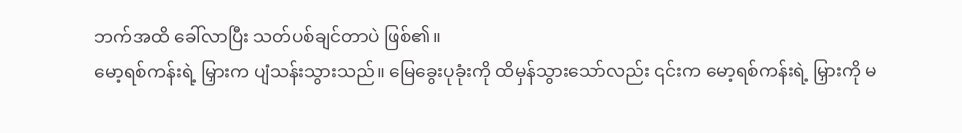ဘက်အထိ ခေါ်လာပြီး သတ်ပစ်ချင်တာပဲ ဖြစ်၏။
မော့ရစ်ကန်းရဲ့ မြှားက ပျံသန်းသွားသည်။ မြေခွေးပုခုံးကို ထိမှန်သွားသော်လည်း ၎င်းက မော့ရစ်ကန်းရဲ့ မြှားကို မ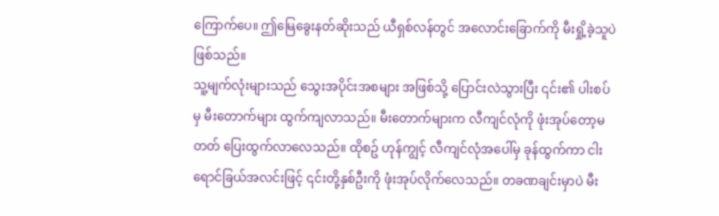ကြောက်ပေ။ ဤမြေခွေးနတ်ဆိုးသည် ယီရှစ်လန်တွင် အလောင်းခြောက်ကို မီးရှို့ခဲ့သူပဲ ဖြစ်သည်။
သူ့မျက်လုံးများသည် သွေးအပိုင်းအစများ အဖြစ်သို့ ပြောင်းလဲသွားပြီး ၎င်း၏ ပါးစပ်မှ မီးတောက်များ ထွက်ကျလာသည်။ မီးတောက်များက လီကျင်လုံကို ဖုံးအုပ်တော့မတတ် ပြေးထွက်လာလေသည်။ ထိုစဥ် ဟုန်ကျွင့် လီကျင်လုံအပေါ်မှ ခုန်ထွက်ကာ ငါးရောင်ခြယ်အလင်းဖြင့် ၎င်းတို့နှစ်ဦးကို ဖုံးအုပ်လိုက်လေသည်။ တခဏချင်းမှာပဲ မီး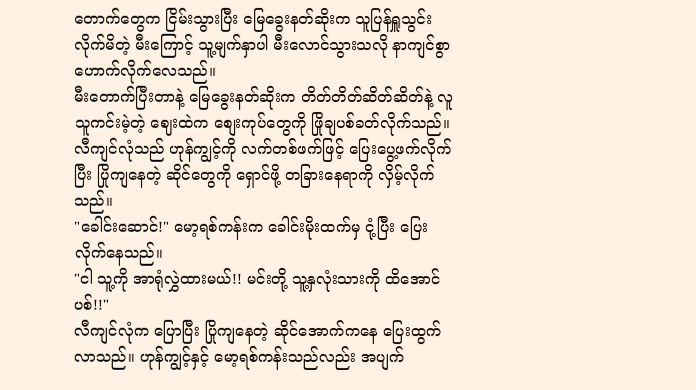တောက်တွေက ငြိမ်းသွားပြီး မြေခွေးနတ်ဆိုးက သူပြန်ရှူသွင်းလိုက်မိတဲ့ မီးကြောင့် သူ့မျက်နှာပါ မီးလောင်သွားသလို နာကျင်စွာ ဟောက်လိုက်လေသည်။
မီးတောက်ပြီးတာနဲ့ မြေခွေးနတ်ဆိုးက တိတ်တိတ်ဆိတ်ဆိတ်နဲ့ လူသူကင်းမဲ့တဲ့ ဈေးထဲက စျေးကုပ်တွေကို ဖြိုချပစ်ခတ်လိုက်သည်။ လီကျင်လုံသည် ဟုန်ကျွင့်ကို လက်တစ်ဖက်ဖြင့် ပြေးပွေ့ဖက်လိုက်ပြီး ပြိုကျနေတဲ့ ဆိုင်တွေကို ရှောင်ဖို့ တခြားနေရာကို လှိမ့်လိုက်သည်။
"ခေါင်းဆောင်!" မော့ရစ်ကန်းက ခေါင်းမိုးထက်မှ ငုံ့ပြီး ပြေးလိုက်နေသည်။
"ငါ သူ့ကို အာရုံလွှဲထားမယ်!! မင်းတို့ သူ့နှလုံးသားကို ထိအောင်ပစ်!!"
လီကျင်လုံက ပြောပြီး ပြိုကျနေတဲ့ ဆိုင်အောက်ကနေ ပြေးထွက်လာသည်။ ဟုန်ကျွင့်နှင့် မော့ရစ်ကန်းသည်လည်း အပျက်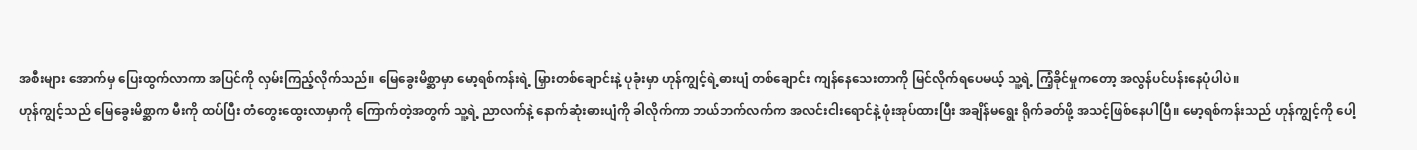အစီးများ အောက်မှ ပြေးထွက်လာကာ အပြင်ကို လှမ်းကြည့်လိုက်သည်။ မြေခွေးမိစ္ဆာမှာ မော့ရစ်ကန်းရဲ့ မြှားတစ်ချောင်းနဲ့ ပုခုံးမှာ ဟုန်ကျွင့်ရဲ့ဓားပျံ တစ်ချောင်း ကျန်နေသေးတာကို မြင်လိုက်ရပေမယ့် သူ့ရဲ့ ကြံ့ခိုင်မှုကတော့ အလွန်ပင်ပန်းနေပုံပါပဲ။
ဟုန်ကျွင့်သည် မြေခွေးမိစ္ဆာက မီးကို ထပ်ပြီး တံတွေးထွေးလာမှာကို ကြောက်တဲ့အတွက် သူ့ရဲ့ ညာလက်နဲ့ နောက်ဆုံးဓားပျံကို ခါလိုက်ကာ ဘယ်ဘက်လက်က အလင်းငါးရောင်နဲ့ ဖုံးအုပ်ထားပြီး အချိန်မရွေး ရိုက်ခတ်ဖို့ အသင့်ဖြစ်နေပါပြီ။ မော့ရစ်ကန်းသည် ဟုန်ကျွင့်ကို ပေါ့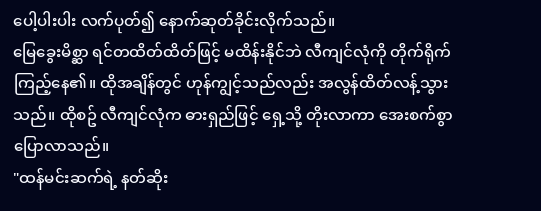ပေါ့ပါးပါး လက်ပုတ်၍ နောက်ဆုတ်ခိုင်းလိုက်သည်။
မြေခွေးမိစ္ဆာ ရင်တထိတ်ထိတ်ဖြင့် မထိန်းနိုင်ဘဲ လီကျင်လုံကို တိုက်ရိုက် ကြည့်နေ၏။ ထိုအချိန်တွင် ဟုန်ကျွင့်သည်လည်း အလွန်ထိတ်လန့်သွားသည်။ ထိုစဥ် လီကျင်လုံက ဓားရှည်ဖြင့် ရှေ့သို့ တိုးလာကာ အေးစက်စွာ ပြောလာသည်။
"ထန်မင်းဆက်ရဲ့ နတ်ဆိုး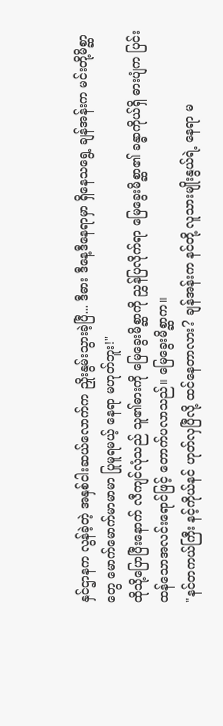နှင်ဌာနက လွန်ခဲ့တဲ့ အနှစ်ငါးဆယ်လောက်က ညှိုးနွမ်းသွားခဲ့ပြီ... ဒီဓား ဒီနေ့ဒီနေရာမှာ ရှိနေသရွေ့ ချန်အန်းက မင်းတို့မိစ္ဆာတွေ မောက်မောက်မာမာမာ ပြုမူရမယ့် နေရာ မဟုတ်ဘူး!"
ထိုသို့ပြောပြီးနောက် လီကျင်လုံသည် သူ၏ဓားကို မြေခွေးမိစ္ဆာကို ညွှန်ပြလိုက်ရာ မြေခွေးမိစ္ဆာ၏ ခန္ဓာကိုယ်ရှိ ဓားပျံက ပြင်းထန်သောအလင်းရောင်ဖြင့် တောက်ပလာသည်။ မြေခွေးမိစ္ဆာက။
"နင်တကယ်ကြီး နင့်ကိုယ်နင် ဟုတ်လှပြီလို့ ထင်နေတာလား? ချန်အန်းက နင်တို့ လူသားမျိုးနွယ်ရဲ့ နေရာ မ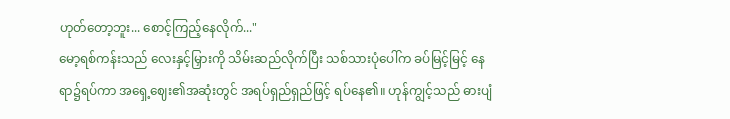ဟုတ်တော့ဘူး... စောင့်ကြည့်နေလိုက်..."
မော့ရစ်ကန်းသည် လေးနှင့်မြှားကို သိမ်းဆည်လိုက်ပြီး သစ်သားပုံပေါ်က ခပ်မြင့်မြင့် နေရာ၌ရပ်ကာ အရှေ့ဈေး၏အဆုံးတွင် အရပ်ရှည်ရှည်ဖြင့် ရပ်နေ၏။ ဟုန်ကျွင့်သည် ဓားပျံ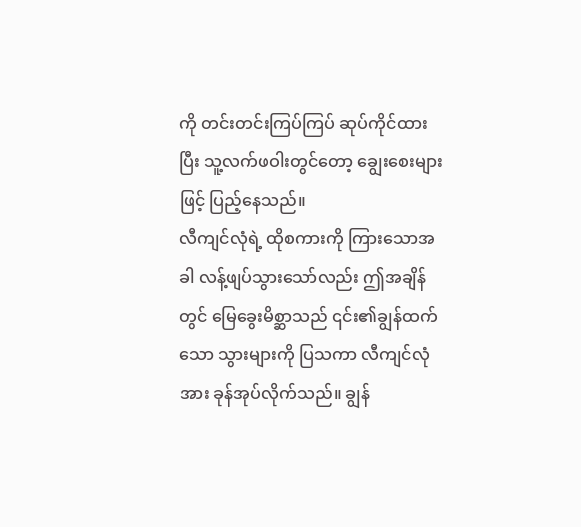ကို တင်းတင်းကြပ်ကြပ် ဆုပ်ကိုင်ထားပြီး သူ့လက်ဖဝါးတွင်တော့ ချွေးစေးများဖြင့် ပြည့်နေသည်။
လီကျင်လုံရဲ့ ထိုစကားကို ကြားသောအခါ လန့်ဖျပ်သွားသော်လည်း ဤအချိန်တွင် မြေခွေးမိစ္ဆာသည် ၎င်း၏ချွန်ထက်သော သွားများကို ပြသကာ လီကျင်လုံအား ခုန်အုပ်လိုက်သည်။ ချွန်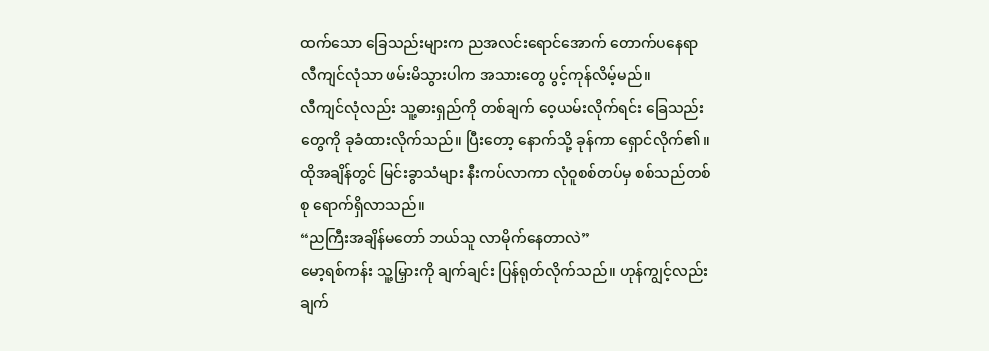ထက်သော ခြေသည်းများက ညအလင်းရောင်အောက် တောက်ပနေရာ လီကျင်လုံသာ ဖမ်းမိသွားပါက အသားတွေ ပွင့်ကုန်လိမ့်မည်။
လီကျင်လုံလည်း သူ့ဓားရှည်ကို တစ်ချက် ဝေ့ယမ်းလိုက်ရင်း ခြေသည်းတွေကို ခုခံထားလိုက်သည်။ ပြီးတော့ နောက်သို့ ခုန်ကာ ရှောင်လိုက်၏။ ထိုအချိန်တွင် မြင်းခွာသံများ နီးကပ်လာကာ လုံဝူစစ်တပ်မှ စစ်သည်တစ်စု ရောက်ရှိလာသည်။
“ညကြီးအချိန်မတော် ဘယ်သူ လာမိုက်နေတာလဲ”
မော့ရစ်ကန်း သူ့မြှားကို ချက်ချင်း ပြန်ရုတ်လိုက်သည်။ ဟုန်ကျွင့်လည်း ချက်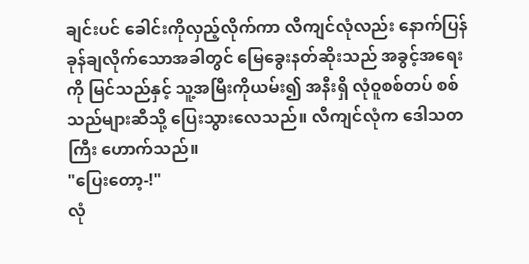ချင်းပင် ခေါင်းကိုလှည့်လိုက်ကာ လီကျင်လုံလည်း နောက်ပြန် ခုန်ချလိုက်သောအခါတွင် မြေခွေးနတ်ဆိုးသည် အခွင့်အရေးကို မြင်သည်နှင့် သူ့အမြီးကိုယမ်း၍ အနီးရှိ လုံဝူစစ်တပ် စစ်သည်များဆီသို့ ပြေးသွားလေသည်။ လီကျင်လုံက ဒေါသတကြီး ဟောက်သည်။
"ပြေးတော့-!"
လုံ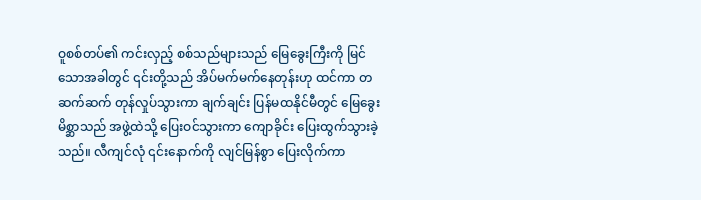ဝူစစ်တပ်၏ ကင်းလှည့် စစ်သည်များသည် မြေခွေးကြီးကို မြင်သောအခါတွင် ၎င်းတို့သည် အိပ်မက်မက်နေတုန်းဟု ထင်ကာ တဆက်ဆက် တုန်လှုပ်သွားကာ ချက်ချင်း ပြန်မထနိုင်မီတွင် မြေခွေးမိစ္ဆာသည် အဖွဲ့ထဲသို့ ပြေးဝင်သွားကာ ကျောခိုင်း ပြေးထွက်သွားခဲ့သည်။ လီကျင်လုံ ၎င်းနောက်ကို လျင်မြန်စွာ ပြေးလိုက်ကာ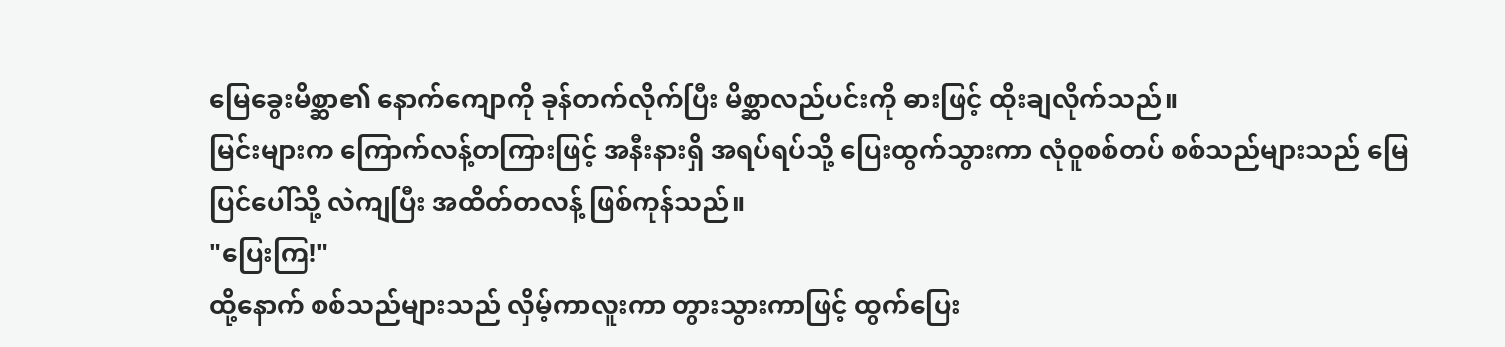မြေခွေးမိစ္ဆာ၏ နောက်ကျောကို ခုန်တက်လိုက်ပြီး မိစ္ဆာလည်ပင်းကို ဓားဖြင့် ထိုးချလိုက်သည်။
မြင်းများက ကြောက်လန့်တကြားဖြင့် အနီးနားရှိ အရပ်ရပ်သို့ ပြေးထွက်သွားကာ လုံဝူစစ်တပ် စစ်သည်များသည် မြေပြင်ပေါ်သို့ လဲကျပြီး အထိတ်တလန့် ဖြစ်ကုန်သည်။
"ပြေးကြ!"
ထို့နောက် စစ်သည်များသည် လှိမ့်ကာလူးကာ တွားသွားကာဖြင့် ထွက်ပြေး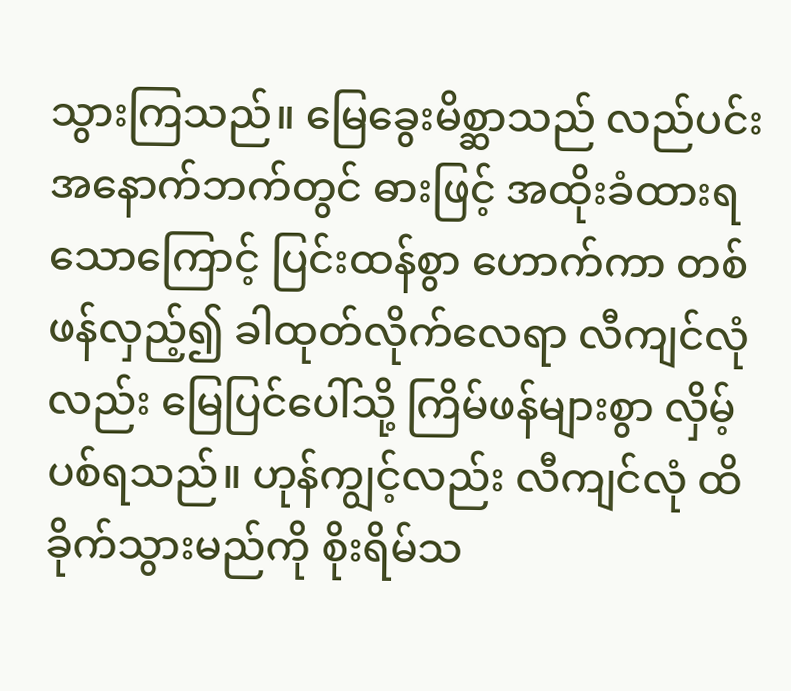သွားကြသည်။ မြေခွေးမိစ္ဆာသည် လည်ပင်း အနောက်ဘက်တွင် ဓားဖြင့် အထိုးခံထားရသောကြောင့် ပြင်းထန်စွာ ဟောက်ကာ တစ်ဖန်လှည့်၍ ခါထုတ်လိုက်လေရာ လီကျင်လုံလည်း မြေပြင်ပေါ်သို့ ကြိမ်ဖန်များစွာ လှိမ့်ပစ်ရသည်။ ဟုန်ကျွင့်လည်း လီကျင်လုံ ထိခိုက်သွားမည်ကို စိုးရိမ်သ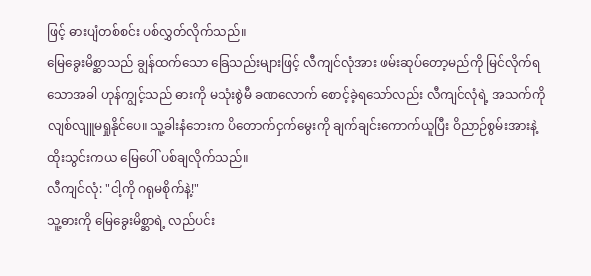ဖြင့် ဓားပျံတစ်စင်း ပစ်လွှတ်လိုက်သည်။
မြေခွေးမိစ္ဆာသည် ချွန်ထက်သော ခြေသည်းများဖြင့် လီကျင်လုံအား ဖမ်းဆုပ်တော့မည်ကို မြင်လိုက်ရသောအခါ ဟုန်ကျွင့်သည် ဓားကို မသုံးစွဲမီ ခဏလောက် စောင့်ခဲ့ရသော်လည်း လီကျင်လုံရဲ့ အသက်ကို လျစ်လျူမရှုနိုင်ပေ။ သူ့ခါးနံဘေးက ပိတောက်ငှက်မွေးကို ချက်ချင်းကောက်ယူပြီး ဝိညာဉ်စွမ်းအားနဲ့ ထိုးသွင်းကယ မြေပေါ် ပစ်ချလိုက်သည်။
လီကျင်လုံ: "ငါ့ကို ဂရုမစိုက်နဲ့!"
သူ့ဓားကို မြေခွေးမိစ္ဆာရဲ့ လည်ပင်း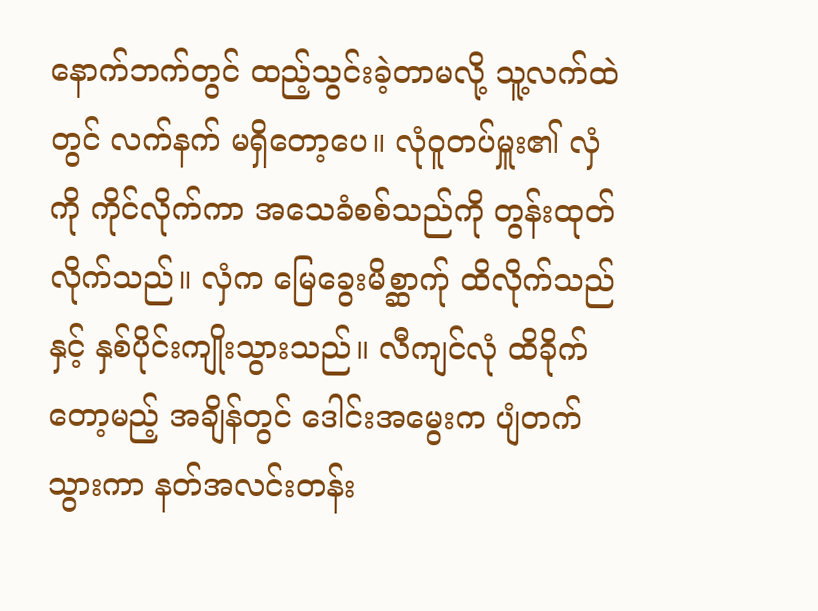နောက်ဘက်တွင် ထည့်သွင်းခဲ့တာမလို့ သူ့လက်ထဲတွင် လက်နက် မရှိတော့ပေ။ လုံဝူတပ်မှူး၏ လှံကို ကိုင်လိုက်ကာ အသေခံစစ်သည်ကို တွန်းထုတ်လိုက်သည်။ လှံက မြေခွေးမိစ္ဆာက်ု ထိလိုက်သည်နှင့် နှစ်ပိုင်းကျိုးသွားသည်။ လီကျင်လုံ ထိခိုက်တော့မည့် အချိန်တွင် ဒေါင်းအမွေးက ပျံတက်သွားကာ နတ်အလင်းတန်း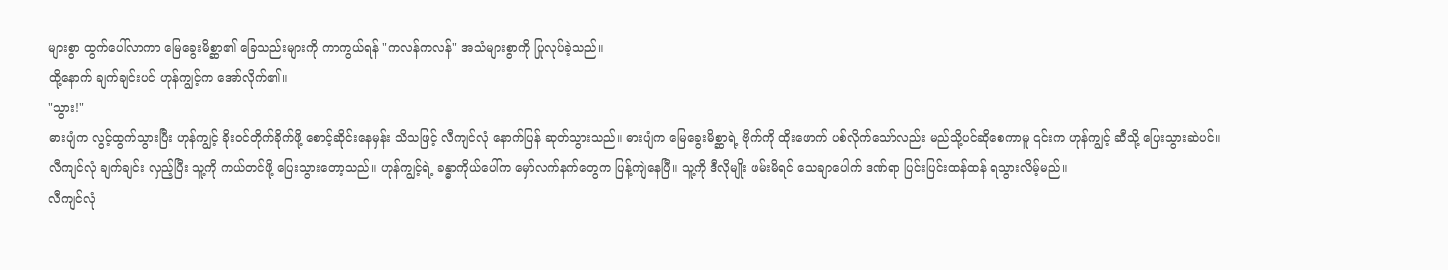များစွာ ထွက်ပေါ်လာကာ မြေခွေးမိစ္ဆာ၏ ခြေသည်းများကို ကာကွယ်ရန် "ကလန်ကလန်" အသံများစွာကို ပြုလုပ်ခဲ့သည်။
ထို့နောက် ချက်ချင်းပင် ဟုန်ကျွင့်က အော်လိုက်၏။
"သွား!"
ဓားပျံက လွင့်ထွက်သွားပြီး ဟုန်ကျွင့် ခိုးဝင်တိုက်ခိုက်ဖို့ စောင့်ဆိုင်းနေမှန်း သိသဖြင့် လီကျင်လုံ နောက်ပြန် ဆုတ်သွားသည်။ ဓားပျံက မြေခွေးမိစ္ဆာရဲ့ ဗိုက်ကို ထိုးဖောက် ပစ်လိုက်သော်လည်း မည်သို့ပင်ဆိုစေကာမူ ၎င်းက ဟုန်ကျွင့် ဆီသို့ ပြေးသွားဆဲပင်။
လီကျင်လုံ ချက်ချင်း လှည့်ပြီး သူ့ကို ကယ်တင်ဖို့ ပြေးသွားတော့သည်။ ဟုန်ကျွင့်ရဲ့ ခန္ဓာကိုယ်ပေါ်က မှော်လက်နက်တွေက ပြန့်ကျဲနေပြီ။ သူ့ကို ဒီလိုမျိုး ဖမ်းမိရင် သေချာပေါက် ဒဏ်ရာ ပြင်းပြင်းထန်ထန် ရသွားလိမ့်မည်။
လီကျင်လုံ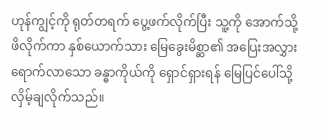ဟုန်ကျွင့်ကို ရုတ်တရက် ပွေ့ဖက်လိုက်ပြီး သူ့ကို အောက်သို့ ဖိလိုက်ကာ နှစ်ယောက်သား မြေခွေးမိစ္ဆာ၏ အပြေးအလွှား ရောက်လာသော ခန္ဓာကိုယ်ကို ရှောင်ရှားရန် မြေပြင်ပေါ်သို့ လှိမ့်ချလိုက်သည်။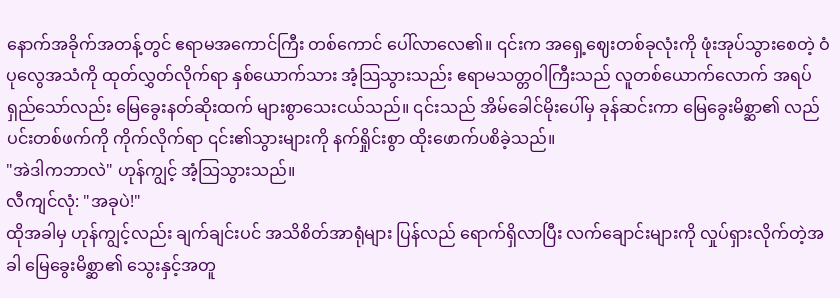နောက်အခိုက်အတန့်တွင် ဧရာမအကောင်ကြီး တစ်ကောင် ပေါ်လာလေ၏။ ၎င်းက အရှေ့ဈေးတစ်ခုလုံးကို ဖုံးအုပ်သွားစေတဲ့ ဝံပုလွေအသံကို ထုတ်လွှတ်လိုက်ရာ နှစ်ယောက်သား အံ့သြသွားသည်း ဧရာမသတ္တဝါကြီးသည် လူတစ်ယောက်လောက် အရပ်ရှည်သော်လည်း မြေခွေးနတ်ဆိုးထက် များစွာသေးငယ်သည်။ ၎င်းသည် အိမ်ခေါင်မိုးပေါ်မှ ခုန်ဆင်းကာ မြေခွေးမိစ္ဆာ၏ လည်ပင်းတစ်ဖက်ကို ကိုက်လိုက်ရာ ၎င်း၏သွားများကို နက်ရှိုင်းစွာ ထိုးဖောက်ပစိခဲ့သည်။
"အဲဒါကဘာလဲ" ဟုန်ကျွင့် အံ့သြသွားသည်။
လီကျင်လုံ: "အခုပဲ!"
ထိုအခါမှ ဟုန်ကျွင့်လည်း ချက်ချင်းပင် အသိစိတ်အာရုံများ ပြန်လည် ရောက်ရှိလာပြီး လက်ချောင်းများကို လှုပ်ရှားလိုက်တဲ့အခါ မြေခွေးမိစ္ဆာ၏ သွေးနှင့်အတူ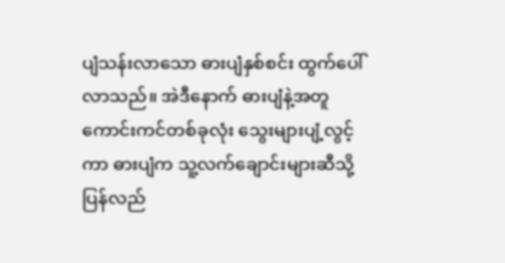ပျံသန်းလာသော ဓားပျံနှစ်စင်း ထွက်ပေါ်လာသည်။ အဲဒီနောက် ဓားပျံနဲ့အတူ ကောင်းကင်တစ်ခုလုံး သွေးများပျံ့လွင့်ကာ ဓားပျံက သူ့လက်ချောင်းများဆီသို့ ပြန်လည်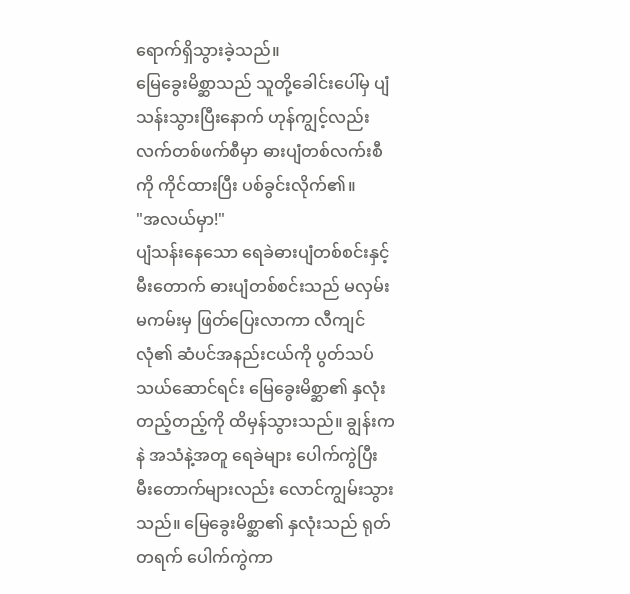ရောက်ရှိသွားခဲ့သည်။
မြေခွေးမိစ္ဆာသည် သူတို့ခေါင်းပေါ်မှ ပျံသန်းသွားပြီးနောက် ဟုန်ကျွင့်လည်း လက်တစ်ဖက်စီမှာ ဓားပျံတစ်လက်းစီကို ကိုင်ထားပြီး ပစ်ခွင်းလိုက်၏။
"အလယ်မှာ!"
ပျံသန်းနေသော ရေခဲဓားပျံတစ်စင်းနှင့် မီးတောက် ဓားပျံတစ်စင်းသည် မလှမ်းမကမ်းမှ ဖြတ်ပြေးလာကာ လီကျင်လုံ၏ ဆံပင်အနည်းငယ်ကို ပွတ်သပ်သယ်ဆောင်ရင်း မြေခွေးမိစ္ဆာ၏ နှလုံးတည့်တည့်ကို ထိမှန်သွားသည်။ ချွန်းကနဲ အသံနဲ့အတူ ရေခဲများ ပေါက်ကွဲပြီး မီးတောက်များလည်း လောင်ကျွမ်းသွားသည်။ မြေခွေးမိစ္ဆာ၏ နှလုံးသည် ရုတ်တရက် ပေါက်ကွဲကာ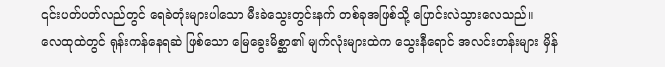၎င်းပတ်ပတ်လည်တွင် ရေခဲတုံးများပါသော မီးခဲသွေးတွင်းနက် တစ်ခုအဖြစ်သို့ ပြောင်းလဲသွားလေသည်။
လေထုထဲတွင် ရုန်းကန်နေရဆဲ ဖြစ်သော မြေခွေးမိစ္ဆာ၏ မျက်လုံးများထဲက သွေးနီရောင် အလင်းတန်းများ မှိန်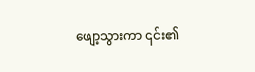ဖျော့သွားကာ ၎င်း၏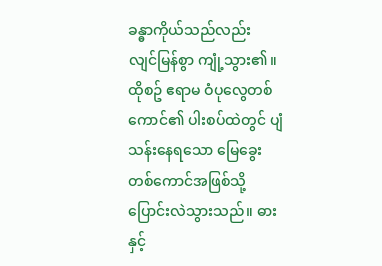ခန္ဓာကိုယ်သည်လည်း လျင်မြန်စွာ ကျုံ့သွား၏။ ထိုစဥ် ဧရာမ ဝံပုလွေတစ်ကောင်၏ ပါးစပ်ထဲတွင် ပျံသန်းနေရသော မြေခွေးတစ်ကောင်အဖြစ်သို့ ပြောင်းလဲသွားသည်။ ဓားနှင့်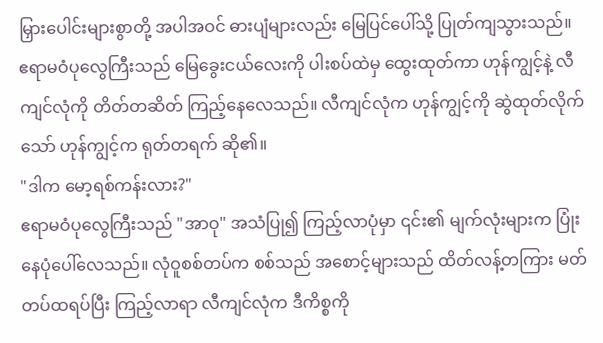မြှားပေါင်းများစွာတို့ အပါအဝင် ဓားပျံများလည်း မြေပြင်ပေါ်သို့ ပြုတ်ကျသွားသည်။
ဧရာမဝံပုလွေကြီးသည် မြေခွေးငယ်လေးကို ပါးစပ်ထဲမှ ထွေးထုတ်ကာ ဟုန်ကျွင့်နဲ့ လီကျင်လုံကို တိတ်တဆိတ် ကြည့်နေလေသည်။ လီကျင်လုံက ဟုန်ကျွင့်ကို ဆွဲထုတ်လိုက်သော် ဟုန်ကျွင့်က ရုတ်တရက် ဆို၏။
"ဒါက မော့ရစ်ကန်းလား?"
ဧရာမဝံပုလွေကြီးသည် "အာဝု" အသံပြု၍ ကြည့်လာပုံမှာ ၎င်း၏ မျက်လုံးများက ပြုံးနေပုံပေါ်လေသည်။ လုံဝူစစ်တပ်က စစ်သည် အစောင့်များသည် ထိတ်လန့်တကြား မတ်တပ်ထရပ်ပြီး ကြည့်လာရာ လီကျင်လုံက ဒီကိစ္စကို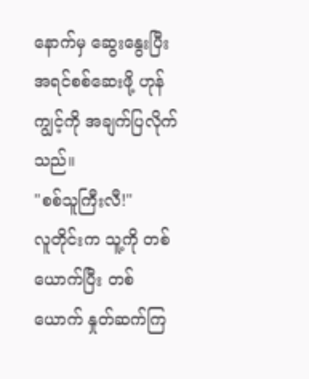နောက်မှ ဆွေးနွေးပြီး အရင်စစ်ဆေးဖို့ ဟုန်ကျွင့်ကို အချက်ပြလိုက်သည်။
"စစ်သူကြီးလီ!"
လူတိုင်းက သူ့ကို တစ်ယောက်ပြီး တစ်ယောက် နှုတ်ဆက်ကြ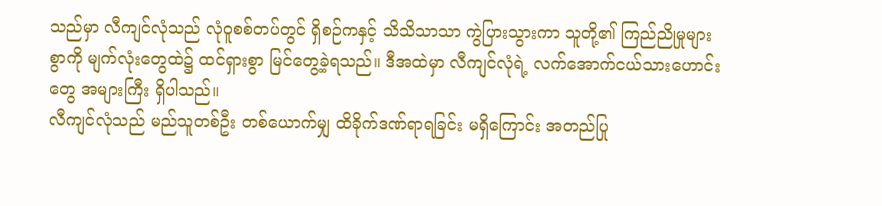သည်မှာ လီကျင်လုံသည် လုံဝူစစ်တပ်တွင် ရှိစဉ်ကနှင့် သိသိသာသာ ကွဲပြားသွားကာ သူတို့၏ ကြည်ညိုမှုများစွာကို မျက်လုံးတွေထဲ၌ ထင်ရှားစွာ မြင်တွေ့ခဲ့ရသည်။ ဒီအထဲမှာ လီကျင်လုံရဲ့ လက်အောက်ငယ်သားဟောင်းတွေ အများကြီး ရှိပါသည်။
လီကျင်လုံသည် မည်သူတစ်ဦး တစ်ယောက်မျှ ထိခိုက်ဒဏ်ရာရခြင်း မရှိကြောင်း အတည်ပြု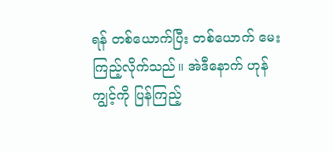ရန် တစ်ယောက်ပြီး တစ်ယောက် မေးကြည့်လိုက်သည်။ အဲဒီနောက် ဟုန်ကျွင့်ကို ပြန်ကြည့်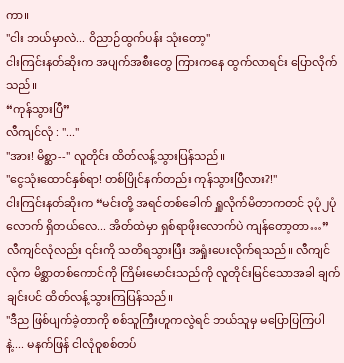ကာ။
"ငါး ဘယ်မှာလဲ... ဝိညာဉ်ထွက်ပန်း သုံးတော့"
ငါးကြင်းနတ်ဆိုးက အပျက်အစီးတွေ ကြားကနေ ထွက်လာရင်း ပြောလိုက်သည်။
“ကုန်သွားပြီ”
လီကျင်လုံ : "..."
"အား! မိစ္ဆာ--" လူတိုင်း ထိတ်လန့်သွားပြန်သည်။
"ငွေသုံးထောင်နှစ်ရာ! တစ်ပြိုင်နက်တည်း ကုန်သွားပြီလား?!"
ငါးကြင်းနတ်ဆိုးက “မင်းတို့ အရင်တစ်ခေါက် ရှူလိုက်မိတာကတင် ၃ပုံ၂ပုံလောက် ရှိတယ်လေ... အိတ်ထဲမှာ ရှစ်ရာဖိုးလောက်ပဲ ကျန်တော့တာ…”
လီကျင်လုံလည်း ၎င်းကို သတိရသွားပြီး အရှုံးပေးလိုက်ရသည်။ လီကျင်လုံက မိစ္ဆာတစ်ကောင်ကို ကြိမ်းမောင်းသည်ကို လူတိုင်းမြင်သောအခါ ချက်ချင်းပင် ထိတ်လန့်သွားကြပြန်သည်။
"ဒီည ဖြစ်ပျက်ခဲ့တာကို စစ်သူကြီးဟူကလွဲရင် ဘယ်သူမှ မပြောပြကြပါနဲ့.... မနက်ဖြန် ငါလုံဝူစစ်တပ်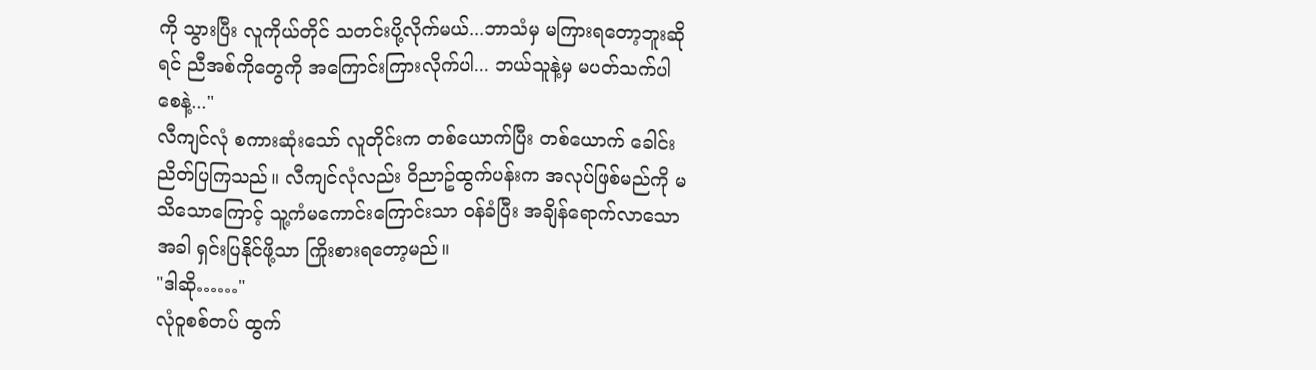ကို သွားပြီး လူကိုယ်တိုင် သတင်းပို့လိုက်မယ်...ဘာသံမှ မကြားရတော့ဘူးဆိုရင် ညီအစ်ကိုတွေကို အကြောင်းကြားလိုက်ပါ... ဘယ်သူနဲ့မှ မပတ်သက်ပါစေနဲ့..."
လီကျင်လုံ စကားဆုံးသော် လူတိုင်းက တစ်ယောက်ပြီး တစ်ယောက် ခေါင်းညိတ်ပြကြသည်။ လီကျင်လုံလည်း ဝိညာဥ်ထွက်ပန်းက အလုပ်ဖြစ်မည်ကို မသိသောကြောင့် သူ့ကံမကောင်းကြောင်းသာ ဝန်ခံပြီး အချိန်ရောက်လာသောအခါ ရှင်းပြနိုင်ဖို့သာ ကြိုးစားရတော့မည်။
"ဒါဆို……"
လုံဝူစစ်တပ် ထွက်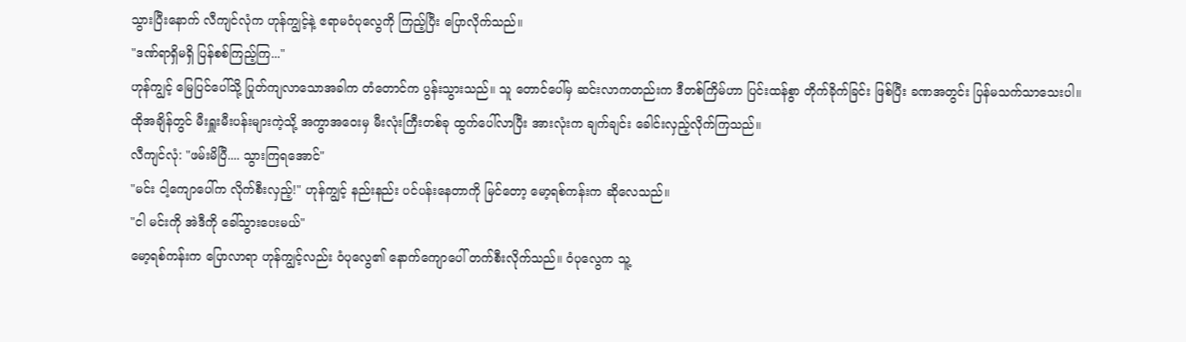သွားပြီးနောက် လီကျင်လုံက ဟုန်ကျွင့်နဲ့ ဧရာမဝံပုလွေကို ကြည့်ပြီး ပြောလိုက်သည်။
"ဒဏ်ရာရှိမရှိ ပြန်စစ်ကြည့်ကြ..."
ဟုန်ကျွင့် မြေပြင်ပေါ်သို့ ပြုတ်ကျလာသောအခါက တံတောင်က ပွန်းသွားသည်။ သူ တောင်ပေါ်မှ ဆင်းလာကတည်းက ဒီတစ်ကြိမ်ဟာ ပြင်းထန်စွာ တိုက်ခိုက်ခြင်း ဖြစ်ပြီး ခဏအတွင်း ပြန်မသက်သာသေးပါ။
ထိုအချိန်တွင် မီးရှူးမီးပန်းများကဲ့သို့ အကွာအဝေးမှ မီးလုံးကြီးတစ်ခု ထွက်ပေါ်လာပြီး အားလုံးက ချက်ချင်း ခေါင်းလှည့်လိုက်ကြသည်။
လီကျင်လုံ: "ဖမ်းမိပြီ.... သွားကြရအောင်"
"မင်း ငါ့ကျောပေါ်က လိုက်စီးလှည့်!" ဟုန်ကျွင့် နည်းနည်း ပင်ပန်းနေတာကို မြင်တော့ မော့ရစ်ကန်းက ဆိုလေသည်။
"ငါ မင်းကို အဲဒီကို ခေါ်သွားပေးမယ်"
မော့ရစ်ကန်းက ပြောလာရာ ဟုန်ကျွင့်လည်း ဝံပုလွေ၏ နောက်ကျောပေါ် တက်စီးလိုက်သည်။ ဝံပုလွေက သူ့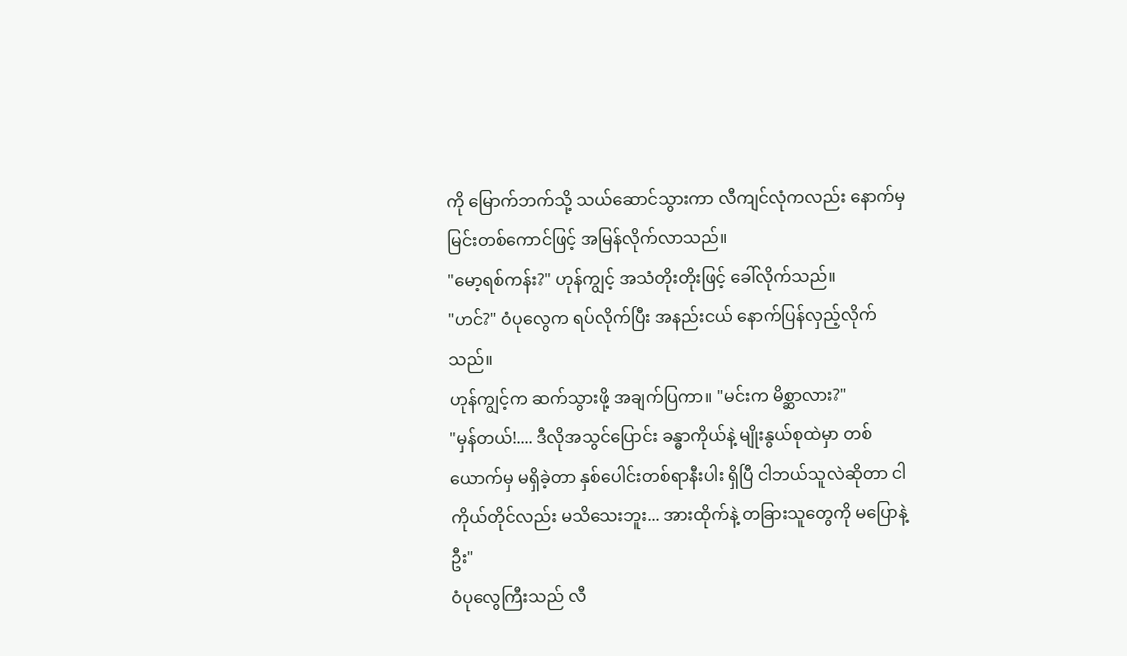ကို မြောက်ဘက်သို့ သယ်ဆောင်သွားကာ လီကျင်လုံကလည်း နောက်မှ မြင်းတစ်ကောင်ဖြင့် အမြန်လိုက်လာသည်။
"မော့ရစ်ကန်း?" ဟုန်ကျွင့် အသံတိုးတိုးဖြင့် ခေါ်လိုက်သည်။
"ဟင်?" ဝံပုလွေက ရပ်လိုက်ပြီး အနည်းငယ် နောက်ပြန်လှည့်လိုက်သည်။
ဟုန်ကျွင့်က ဆက်သွားဖို့ အချက်ပြကာ။ "မင်းက မိစ္ဆာလား?"
"မှန်တယ်!.... ဒီလိုအသွင်ပြောင်း ခန္ဓာကိုယ်နဲ့ မျိုးနွယ်စုထဲမှာ တစ်ယောက်မှ မရှိခဲ့တာ နှစ်ပေါင်းတစ်ရာနီးပါး ရှိပြီ ငါဘယ်သူလဲဆိုတာ ငါကိုယ်တိုင်လည်း မသိသေးဘူး... အားထိုက်နဲ့ တခြားသူတွေကို မပြောနဲ့ဦး"
ဝံပုလွေကြီးသည် လီ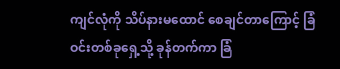ကျင်လုံကို သိပ်နားမထောင် စေချင်တာကြောင့် ခြံဝင်းတစ်ခုရှေ့သို့ ခုန်တက်ကာ ခြံ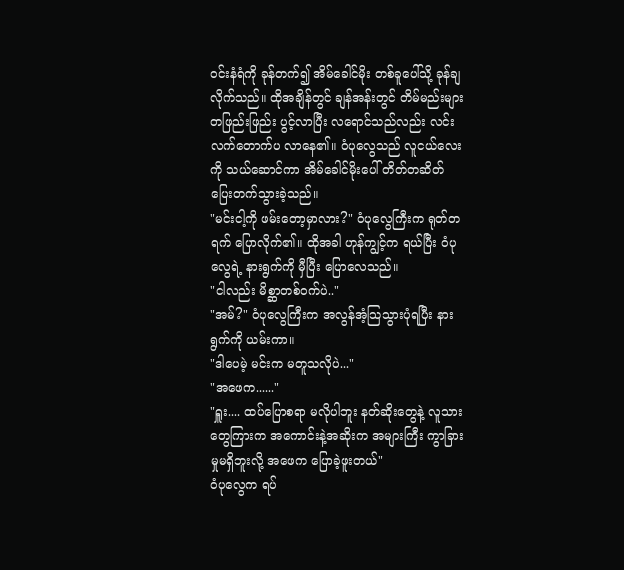ဝင်းနံရံကို ခုန်တက်၍ အိမ်ခေါင်မိုး တစ်ခူပေါ်သို့ ခုန်ချလိုက်သည်။ ထိုအချိန်တွင် ချန်အန်းတွင် တိမ်မည်းများ တဖြည်းဖြည်း ပွင့်လာပြီး လရောင်သည်လည်း လင်းလက်တောက်ပ လာနေ၏။ ဝံပုလွေသည် လူငယ်လေးကို သယ်ဆောင်ကာ အိမ်ခေါင်မိုးပေါ် တိတ်တဆိတ် ပြေးတက်သွားခဲ့သည်။
"မင်းငါ့ကို ဖမ်းတော့မှာလား?" ဝံပုလွေကြီးက ရုတ်တရက် ပြောလိုက်၏။ ထိုအခါ ဟုန်ကျွင့်က ရယ်ပြီး ဝံပုလွေရဲ့ နားရွက်ကို မှီပြီး ပြောလေသည်။
"ငါလည်း မိစ္ဆာတစ်ဝက်ပဲ.."
"အမ်?" ဝံပုလွေကြီးက အလွန်အံ့သြသွားပုံရပြီး နားရွက်ကို ယမ်းကာ။
"ဒါပေမဲ့ မင်းက မတူသလိုပဲ..."
"အဖေက......"
"ရှူး.... ထပ်ပြောစရာ မလိုပါဘူး နတ်ဆိုးတွေနဲ့ လူသားတွေကြားက အကောင်းနဲ့အဆိုးက အများကြီး ကွာခြားမှုမရှိဘူးလို့ အဖေက ပြောခဲ့ဖူးတယ်"
ဝံပုလွေက ရပ်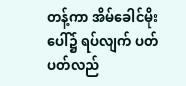တန့်ကာ အိမ်ခေါင်မိုးပေါ်၌ ရပ်လျက် ပတ်ပတ်လည်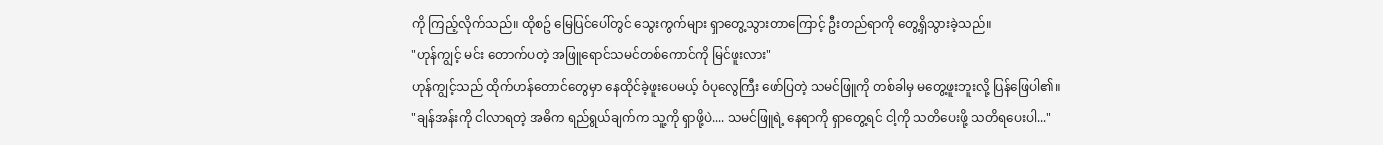ကို ကြည့်လိုက်သည်။ ထိုစဥ် မြေပြင်ပေါ်တွင် သွေးကွက်များ ရှာတွေ့သွားတာကြောင့် ဦးတည်ရာကို တွေ့ရှိသွားခဲ့သည်။
"ဟုန်ကျွင့် မင်း တောက်ပတဲ့ အဖြူရောင်သမင်တစ်ကောင်ကို မြင်ဖူးလား"
ဟုန်ကျွင့်သည် ထိုက်ဟန်တောင်တွေမှာ နေထိုင်ခဲ့ဖူးပေမယ့် ဝံပုလွေကြီး ဖော်ပြတဲ့ သမင်ဖြူကို တစ်ခါမှ မတွေ့ဖူးဘူးလို့ ပြန်ဖြေပါ၏။
"ချန်အန်းကို ငါလာရတဲ့ အဓိက ရည်ရွယ်ချက်က သူ့ကို ရှာဖို့ပဲ.... သမင်ဖြူရဲ့ နေရာကို ရှာတွေ့ရင် ငါ့ကို သတိပေးဖို့ သတိရပေးပါ..."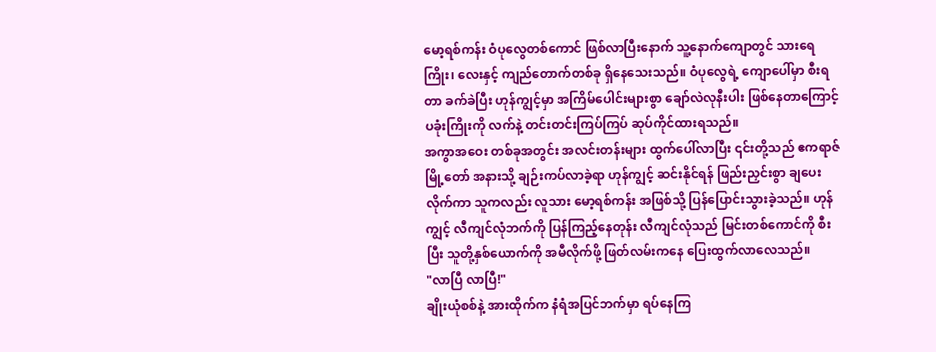မော့ရစ်ကန်း ဝံပုလွေတစ်ကောင် ဖြစ်လာပြီးနောက် သူ့နောက်ကျောတွင် သားရေကြိုး၊ လေးနှင့် ကျည်တောက်တစ်ခု ရှိနေသေးသည်။ ဝံပုလွေရဲ့ ကျောပေါ်မှာ စီးရတာ ခက်ခဲပြီး ဟုန်ကျွင့်မှာ အကြိမ်ပေါင်းများစွာ ချော်လဲလုနီးပါး ဖြစ်နေတာကြောင့် ပခုံးကြိုးကို လက်နဲ့ တင်းတင်းကြပ်ကြပ် ဆုပ်ကိုင်ထားရသည်။
အကွာအဝေး တစ်ခုအတွင်း အလင်းတန်းများ ထွက်ပေါ်လာပြီး ၎င်းတို့သည် ဧကရာဇ်မြို့တော် အနားသို့ ချဉ်းကပ်လာခဲ့ရာ ဟုန်ကျွင့် ဆင်းနိုင်ရန် ဖြည်းညှင်းစွာ ချပေးလိုက်ကာ သူကလည်း လူသား မော့ရစ်ကန်း အဖြစ်သို့ ပြန်ပြောင်းသွားခဲ့သည်။ ဟုန်ကျွင့် လီကျင်လုံဘက်ကို ပြန်ကြည့်နေတုန်း လီကျင်လုံသည် မြင်းတစ်ကောင်ကို စီးပြီး သူတို့နှစ်ယောက်ကို အမီလိုက်ဖို့ ဖြတ်လမ်းကနေ ပြေးထွက်လာလေသည်။
"လာပြီ လာပြီ!"
ချိုးယုံစစ်နဲ့ အားထိုက်က နံရံအပြင်ဘက်မှာ ရပ်နေကြ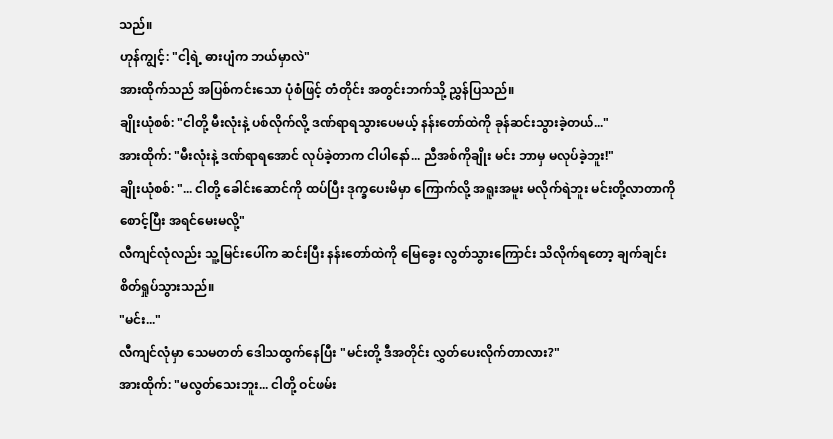သည်။
ဟုန်ကျွင့်: "ငါ့ရဲ့ ဓားပျံက ဘယ်မှာလဲ"
အားထိုက်သည် အပြစ်ကင်းသော ပုံစံဖြင့် တံတိုင်း အတွင်းဘက်သို့ ညွှန်ပြသည်။
ချိုးယုံစစ်: "ငါတို့ မီးလုံးနဲ့ ပစ်လိုက်လို့ ဒဏ်ရာရသွားပေမယ့် နန်းတော်ထဲကို ခုန်ဆင်းသွားခဲ့တယ်..."
အားထိုက်: "မီးလုံးနဲ့ ဒဏ်ရာရအောင် လုပ်ခဲ့တာက ငါပါနော်... ညီအစ်ကိုချိုး မင်း ဘာမှ မလုပ်ခဲ့ဘူး!"
ချိုးယုံစစ်: "... ငါတို့ ခေါင်းဆောင်ကို ထပ်ပြီး ဒုက္ခပေးမိမှာ ကြောက်လို့ အရူးအမူး မလိုက်ရဲဘူး မင်းတို့လာတာကို စောင့်ပြီး အရင်မေးမလို့"
လီကျင်လုံလည်း သူ့မြင်းပေါ်က ဆင်းပြီး နန်းတော်ထဲကို မြေခွေး လွတ်သွားကြောင်း သိလိုက်ရတော့ ချက်ချင်း စိတ်ရှုပ်သွားသည်။
"မင်း..."
လီကျင်လုံမှာ သေမတတ် ဒေါသထွက်နေပြီး "မင်းတို့ ဒီအတိုင်း လွှတ်ပေးလိုက်တာလား?"
အားထိုက်: "မလွတ်သေးဘူး... ငါတို့ ဝင်ဖမ်း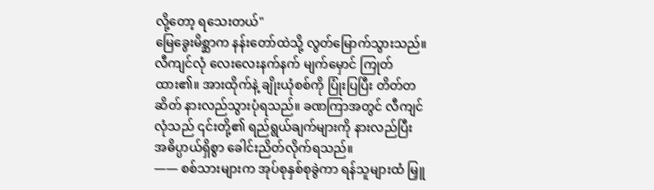လို့တော့ ရသေးတယ်"
မြေခွေးမိစ္ဆာက နန်းတော်ထဲသို့ လွတ်မြောက်သွားသည်။ လီကျင်လုံ လေးလေးနက်နက် မျက်မှောင် ကြုတ်ထား၏။ အားထိုက်နဲ့ ချိုးယုံစစ်ကို ပြုံးပြပြီး တိတ်တဆိတ် နားလည်သွားပုံရသည်။ ခဏကြာအတွင် လီကျင်လုံသည် ၎င်းတို့၏ ရည်ရွယ်ချက်များကို နားလည်ပြီး အဓိပ္ပာယ်ရှိစွာ ခေါင်းညိတ်လိုက်ရသည်။
—— စစ်သားများက အုပ်စုနှစ်စုခွဲကာ ရန်သူများထံ မြှူ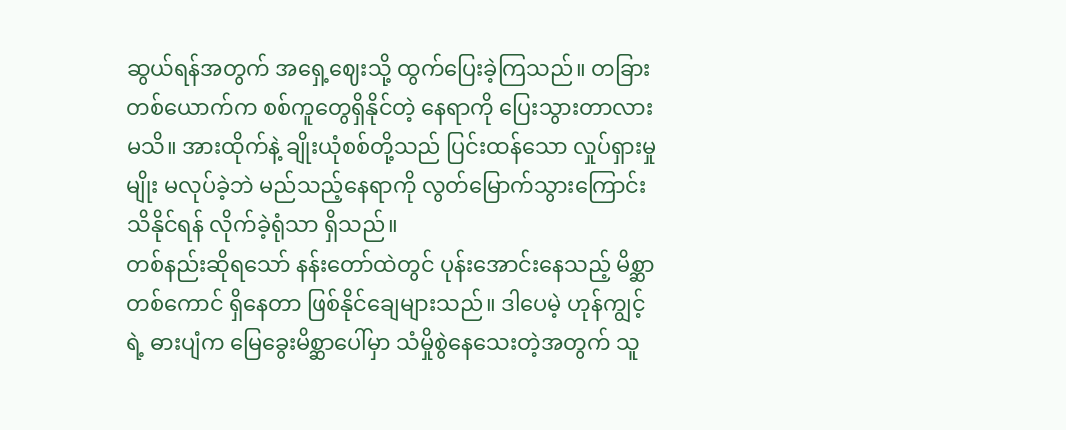ဆွယ်ရန်အတွက် အရှေ့ဈေးသို့ ထွက်ပြေးခဲ့ကြသည်။ တခြားတစ်ယောက်က စစ်ကူတွေရှိနိုင်တဲ့ နေရာကို ပြေးသွားတာလား မသိ။ အားထိုက်နဲ့ ချိုးယုံစစ်တို့သည် ပြင်းထန်သော လှုပ်ရှားမှုမျိုး မလုပ်ခဲ့ဘဲ မည်သည့်နေရာကို လွတ်မြောက်သွားကြောင်း သိနိုင်ရန် လိုက်ခဲ့ရုံသာ ရှိသည်။
တစ်နည်းဆိုရသော် နန်းတော်ထဲတွင် ပုန်းအောင်းနေသည့် မိစ္ဆာတစ်ကောင် ရှိနေတာ ဖြစ်နိုင်ချေများသည်။ ဒါပေမဲ့ ဟုန်ကျွင့်ရဲ့ ဓားပျံက မြေခွေးမိစ္ဆာပေါ်မှာ သံမှိုစွဲနေသေးတဲ့အတွက် သူ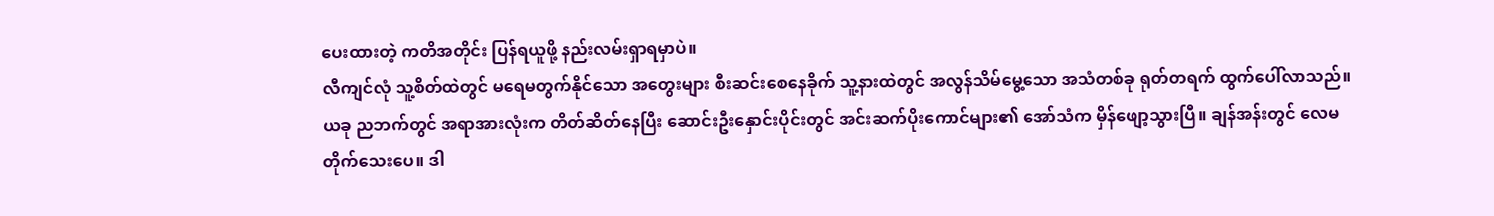ပေးထားတဲ့ ကတိအတိုင်း ပြန်ရယူဖို့ နည်းလမ်းရှာရမှာပဲ။
လီကျင်လုံ သူ့စိတ်ထဲတွင် မရေမတွက်နိုင်သော အတွေးများ စီးဆင်းစေနေခိုက် သူ့နားထဲတွင် အလွန်သိမ်မွေ့သော အသံတစ်ခု ရုတ်တရက် ထွက်ပေါ်လာသည်။
ယခု ညဘက်တွင် အရာအားလုံးက တိတ်ဆိတ်နေပြီး ဆောင်းဦးနှောင်းပိုင်းတွင် အင်းဆက်ပိုးကောင်များ၏ အော်သံက မှိန်ဖျော့သွားပြီ။ ချန်အန်းတွင် လေမတိုက်သေးပေ။ ဒါ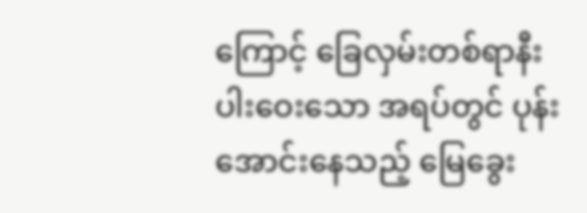ကြောင့် ခြေလှမ်းတစ်ရာနီးပါးဝေးသော အရပ်တွင် ပုန်းအောင်းနေသည့် မြေခွေး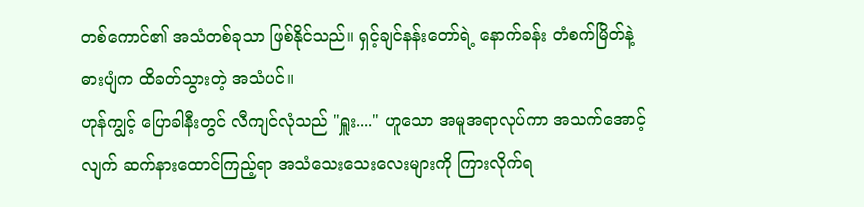တစ်ကောင်၏ အသံတစ်ခုသာ ဖြစ်နိုင်သည်။ ရှင့်ချင်နန်းတော်ရဲ့ နောက်ခန်း တံစက်မြိတ်နဲ့ ဓားပျံက ထိခတ်သွားတဲ့ အသံပင်။
ဟုန်ကျွင့် ပြောခါနီးတွင် လီကျင်လုံသည် "ရှူး...." ဟူသော အမူအရာလုပ်ကာ အသက်အောင့်လျက် ဆက်နားထောင်ကြည့်ရာ အသံသေးသေးလေးများကို ကြားလိုက်ရ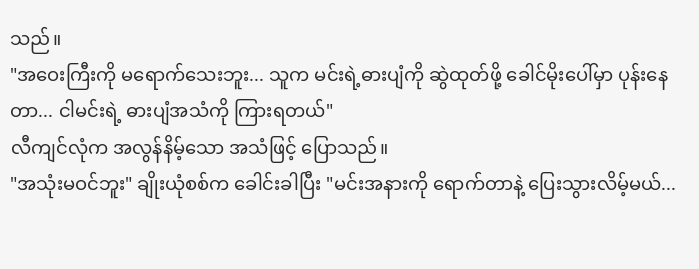သည်။
"အဝေးကြီးကို မရောက်သေးဘူး... သူက မင်းရဲ့ဓားပျံကို ဆွဲထုတ်ဖို့ ခေါင်မိုးပေါ်မှာ ပုန်းနေတာ... ငါမင်းရဲ့ ဓားပျံအသံကို ကြားရတယ်"
လီကျင်လုံက အလွန်နိမ့်သော အသံဖြင့် ပြောသည်။
"အသုံးမဝင်ဘူး" ချိုးယုံစစ်က ခေါင်းခါပြီး "မင်းအနားကို ရောက်တာနဲ့ ပြေးသွားလိမ့်မယ်...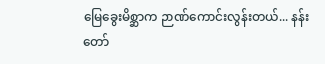မြေခွေးမိစ္ဆာက ဉာဏ်ကောင်းလွန်းတယ်... နန်းတော်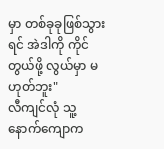မှာ တစ်ခုခုဖြစ်သွားရင် အဲဒါကို ကိုင်တွယ်ဖို့ လွယ်မှာ မဟုတ်ဘူး"
လီကျင်လုံ သူ့နောက်ကျောက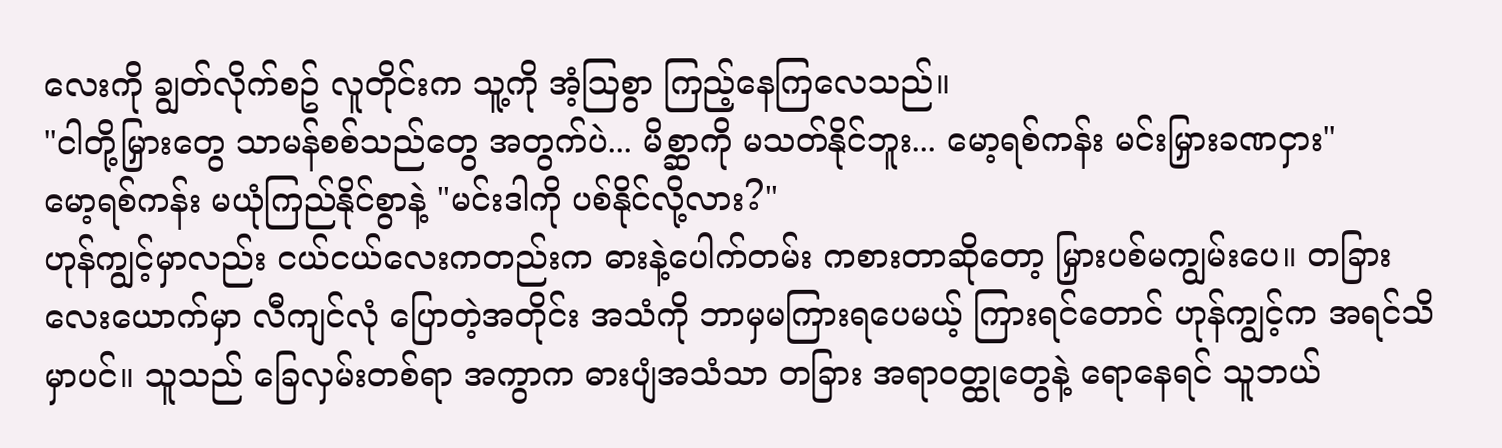လေးကို ချွတ်လိုက်စဥ် လူတိုင်းက သူ့ကို အံ့သြစွာ ကြည့်နေကြလေသည်။
"ငါတို့မြှားတွေ သာမန်စစ်သည်တွေ အတွက်ပဲ... မိစ္ဆာကို မသတ်နိုင်ဘူး... မော့ရစ်ကန်း မင်းမြှားခဏငှား"
မော့ရစ်ကန်း မယုံကြည်နိုင်စွာနဲ့ "မင်းဒါကို ပစ်နိုင်လို့လား?"
ဟုန်ကျွင့်မှာလည်း ငယ်ငယ်လေးကတည်းက ဓားနဲ့ပေါက်တမ်း ကစားတာဆိုတော့ မြှားပစ်မကျွမ်းပေ။ တခြားလေးယောက်မှာ လီကျင်လုံ ပြောတဲ့အတိုင်း အသံကို ဘာမှမကြားရပေမယ့် ကြားရင်တောင် ဟုန်ကျွင့်က အရင်သိမှာပင်။ သူသည် ခြေလှမ်းတစ်ရာ အကွာက ဓားပျံအသံသာ တခြား အရာဝတ္ထုတွေနဲ့ ရောနေရင် သူဘယ်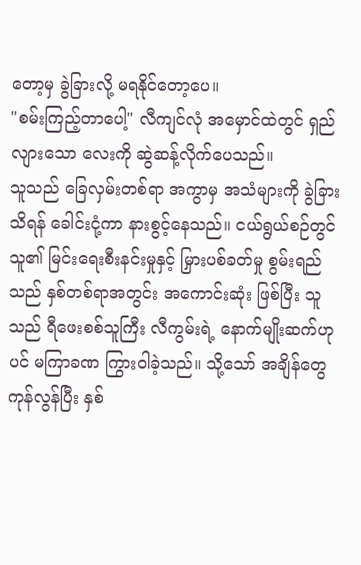တော့မှ ခွဲခြားလို့ မရနိုင်တော့ပေ။
"စမ်းကြည့်တာပေါ့" လီကျင်လုံ အမှောင်ထဲတွင် ရှည်လျားသော လေးကို ဆွဲဆန့်လိုက်ပေသည်။
သူသည် ခြေလှမ်းတစ်ရာ အကွာမှ အသံများကို ခွဲခြားသိရန် ခေါင်းငုံ့ကာ နားစွင့်နေသည်။ ငယ်ရွယ်စဉ်တွင် သူ၏ မြင်းရေးစီးနင်းမှုနှင့် မြှားပစ်ခတ်မှု စွမ်းရည်သည် နှစ်တစ်ရာအတွင်း အကောင်းဆုံး ဖြစ်ပြီး သူသည် ရီဖေးစစ်သူကြီး လီကွမ်းရဲ့ နောက်မျိုးဆက်ဟုပင် မကြာခဏ ကြွားဝါခဲ့သည်။ သို့သော် အချိန်တွေကုန်လွန်ပြီး နှစ်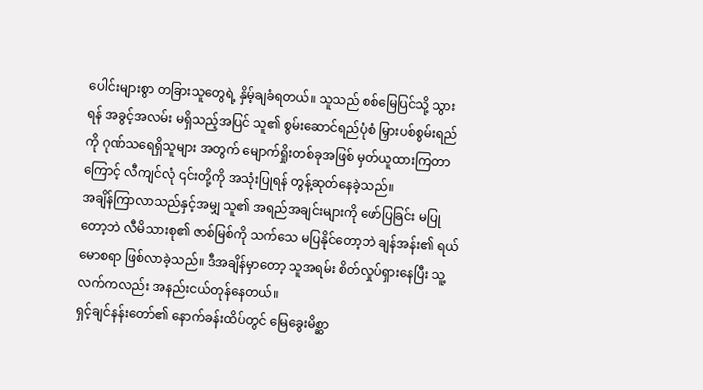ပေါင်းများစွာ တခြားသူတွေရဲ့ နှိမ့်ချခံရတယ်။ သူသည် စစ်မြေပြင်သို့ သွားရန် အခွင့်အလမ်း မရှိသည့်အပြင် သူ၏ စွမ်းဆောင်ရည်ပုံစံ မြှားပစ်စွမ်းရည်ကို ဂုဏ်သရေရှိသူများ အတွက် မျောက်ရှိုးတစ်ခုအဖြစ် မှတ်ယူထားကြတာကြောင့် လီကျင်လုံ ၎င်းတို့ကို အသုံးပြုရန် တွန့်ဆုတ်နေခဲ့သည်။
အချိန်ကြာလာသည်နှင့်အမျှ သူ၏ အရည်အချင်းများကို ဖော်ပြခြင်း မပြုတော့ဘဲ လီမိသားစု၏ ဇာစ်မြစ်ကို သက်သေ မပြနိုင်တော့ဘဲ ချန်အန်း၏ ရယ်မောစရာ ဖြစ်လာခဲ့သည်။ ဒီအချိန်မှာတော့ သူအရမ်း စိတ်လှုပ်ရှားနေပြီး သူ့လက်ကလည်း အနည်းငယ်တုန်နေတယ်။
ရှင့်ချင်နန်းတော်၏ နောက်ခန်းထိပ်တွင် မြေခွေးမိစ္ဆာ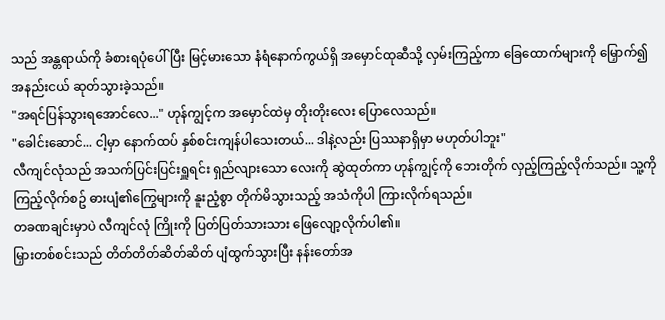သည် အန္တရာယ်ကို ခံစားရပုံပေါ်ပြီး မြင့်မားသော နံရံနောက်ကွယ်ရှိ အမှောင်ထုဆီသို့ လှမ်းကြည့်ကာ ခြေထောက်များကို မြှောက်၍ အနည်းငယ် ဆုတ်သွားခဲ့သည်။
"အရင်ပြန်သွားရအောင်လေ..." ဟုန်ကျွင့်က အမှောင်ထဲမှ တိုးတိုးလေး ပြောလေသည်။
"ခေါင်းဆောင်... ငါ့မှာ နောက်ထပ် နှစ်စင်းကျန်ပါသေးတယ်... ဒါနဲ့လည်း ပြဿနာရှိမှာ မဟုတ်ပါဘူး"
လီကျင်လုံသည် အသက်ပြင်းပြင်းရှူရင်း ရှည်လျားသော လေးကို ဆွဲထုတ်ကာ ဟုန်ကျွင့်ကို ဘေးတိုက် လှည့်ကြည့်လိုက်သည်။ သူ့ကို ကြည့်လိုက်စဥ် ဓားပျံ၏ကြွေများကို နူးညံ့စွာ တိုက်မိသွားသည့် အသံကိုပါ ကြားလိုက်ရသည်။
တခဏချင်းမှာပဲ လီကျင်လုံ ကြိုးကို ပြတ်ပြတ်သားသား ဖြေလျော့လိုက်ပါ၏။
မြှားတစ်စင်းသည် တိတ်တိတ်ဆိတ်ဆိတ် ပျံထွက်သွားပြီး နန်းတော်အ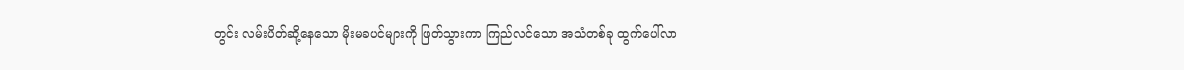တွင်း လမ်းပိတ်ဆို့နေသော မိုးမခပင်များကို ဖြတ်သွားကာ ကြည်လင်သော အသံတစ်ခု ထွက်ပေါ်လာ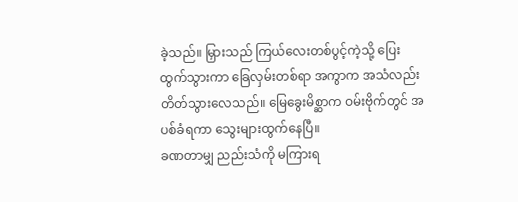ခဲ့သည်။ မြှားသည် ကြယ်လေးတစ်ပွင့်ကဲ့သို့ ပြေးထွက်သွားကာ ခြေလှမ်းတစ်ရာ အကွာက အသံလည်း တိတ်သွားလေသည်။ မြေခွေးမိစ္ဆာက ဝမ်းဗိုက်တွင် အပစ်ခံရကာ သွေးများထွက်နေပြီ။
ခဏတာမျှ ညည်းသံကို မကြားရ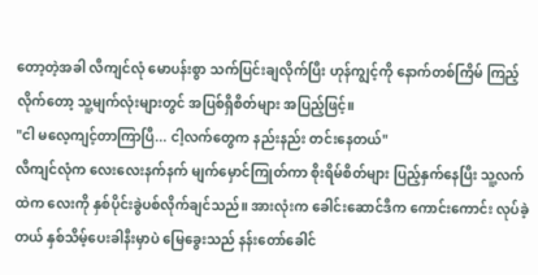တော့တဲ့အခါ လီကျင်လုံ မောပန်းစွာ သက်ပြင်းချလိုက်ပြီး ဟုန်ကျွင့်ကို နောက်တစ်ကြိမ် ကြည့်လိုက်တော့ သူ့မျက်လုံးများတွင် အပြစ်ရှိစိတ်များ အပြည့်ဖြင့်။
"ငါ မလေ့ကျင့်တာကြာပြီ... ငါ့လက်တွေက နည်းနည်း တင်းနေတယ်"
လီကျင်လုံက လေးလေးနက်နက် မျက်မှောင်ကြုတ်ကာ စိုးရိမ်စိတ်များ ပြည့်နှက်နေပြီး သူ့လက်ထဲက လေးကို နှစ်ပိုင်းခွဲပစ်လိုက်ချင်သည်။ အားလုံးက ခေါင်းဆောင်ဒီက ကောင်းကောင်း လုပ်ခဲ့တယ် နှစ်သိမ့်ပေးခါနီးမှာပဲ မြေခွေးသည် နန်းတော်ခေါင်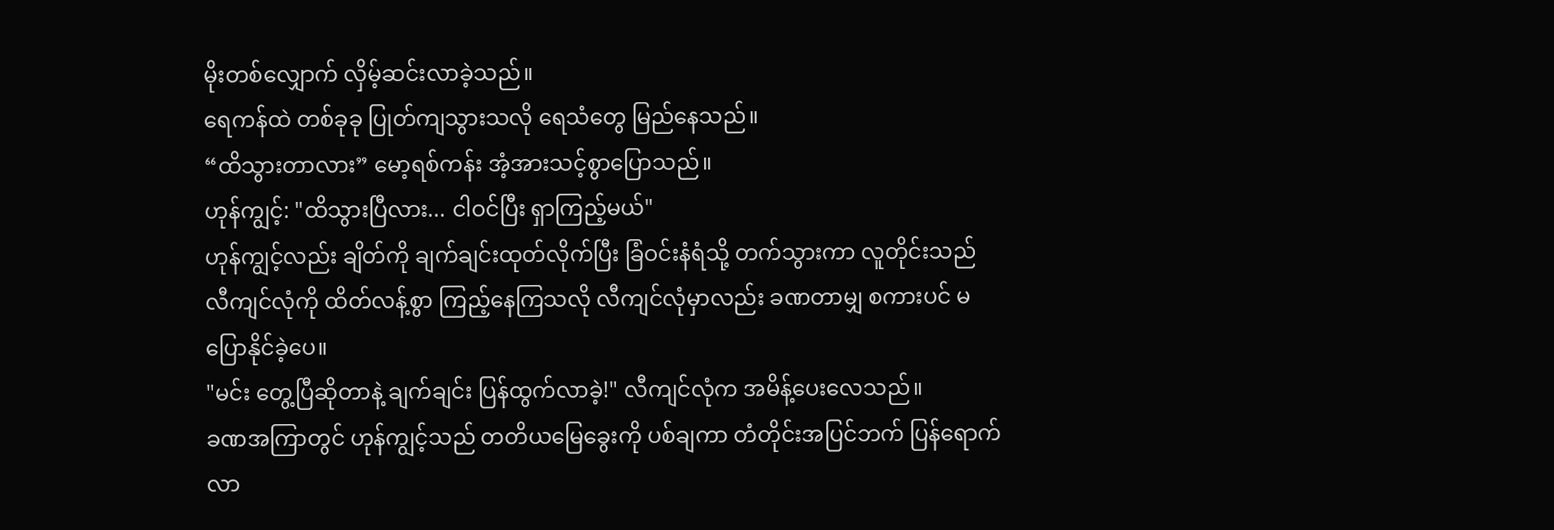မိုးတစ်လျှောက် လှိမ့်ဆင်းလာခဲ့သည်။
ရေကန်ထဲ တစ်ခုခု ပြုတ်ကျသွားသလို ရေသံတွေ မြည်နေသည်။
“ထိသွားတာလား” မော့ရစ်ကန်း အံ့အားသင့်စွာပြောသည်။
ဟုန်ကျွင့်: "ထိသွားပြီလား... ငါဝင်ပြီး ရှာကြည့်မယ်"
ဟုန်ကျွင့်လည်း ချိတ်ကို ချက်ချင်းထုတ်လိုက်ပြီး ခြံဝင်းနံရံသို့ တက်သွားကာ လူတိုင်းသည် လီကျင်လုံကို ထိတ်လန့်စွာ ကြည့်နေကြသလို လီကျင်လုံမှာလည်း ခဏတာမျှ စကားပင် မပြောနိုင်ခဲ့ပေ။
"မင်း တွေ့ပြီဆိုတာနဲ့ ချက်ချင်း ပြန်ထွက်လာခဲ့!" လီကျင်လုံက အမိန့်ပေးလေသည်။
ခဏအကြာတွင် ဟုန်ကျွင့်သည် တတိယမြေခွေးကို ပစ်ချကာ တံတိုင်းအပြင်ဘက် ပြန်ရောက်လာ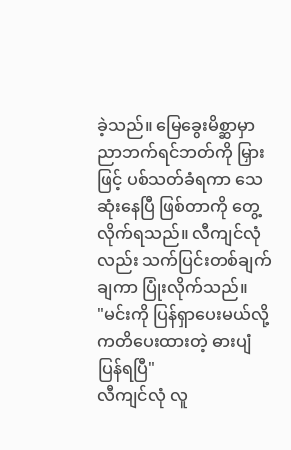ခဲ့သည်။ မြေခွေးမိစ္ဆာမှာ ညာဘက်ရင်ဘတ်ကို မြှားဖြင့် ပစ်သတ်ခံရကာ သေဆုံးနေပြီ ဖြစ်တာကို တွေ့လိုက်ရသည်။ လီကျင်လုံလည်း သက်ပြင်းတစ်ချက်ချကာ ပြုံးလိုက်သည်။
"မင်းကို ပြန်ရှာပေးမယ်လို့ ကတိပေးထားတဲ့ ဓားပျံ ပြန်ရပြီ"
လီကျင်လုံ လူ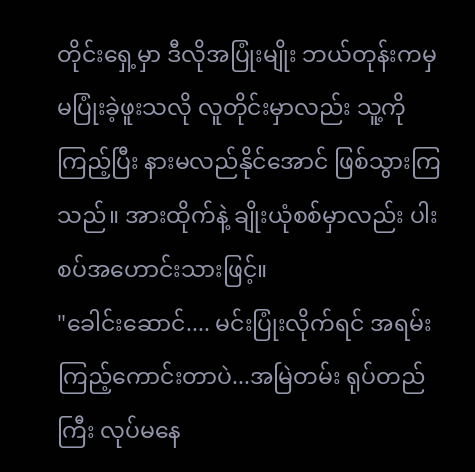တိုင်းရှေ့မှာ ဒီလိုအပြုံးမျိုး ဘယ်တုန်းကမှ မပြုံးခဲ့ဖူးသလို လူတိုင်းမှာလည်း သူ့ကို ကြည့်ပြီး နားမလည်နိုင်အောင် ဖြစ်သွားကြသည်။ အားထိုက်နဲ့ ချိုးယုံစစ်မှာလည်း ပါးစပ်အဟောင်းသားဖြင့်။
"ခေါင်းဆောင်.... မင်းပြုံးလိုက်ရင် အရမ်း ကြည့်ကောင်းတာပဲ...အမြဲတမ်း ရုပ်တည်ကြီး လုပ်မနေ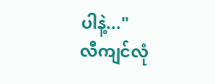ပါနဲ့..."
လီကျင်လုံ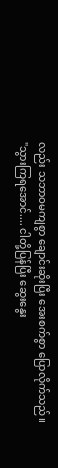လည်း သဘာဝမကျစွာ ချောင်းဆိုးပြီး အေးစက်စွာ ပြောလိုက်သည်။
"သွားကြရအောင်.... ငါတို့ပြန်ပြီး ဆွေးနွေး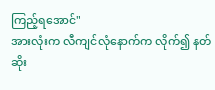ကြည့်ရအောင်"
အားလုံးက လီကျင်လုံနောက်က လိုက်၍ နတ်ဆိုး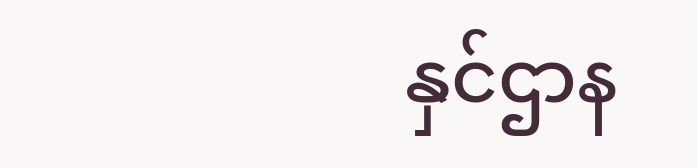နှင်ဌာန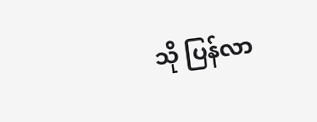သို ပြန်လာ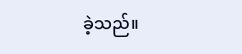ခဲ့သည်။